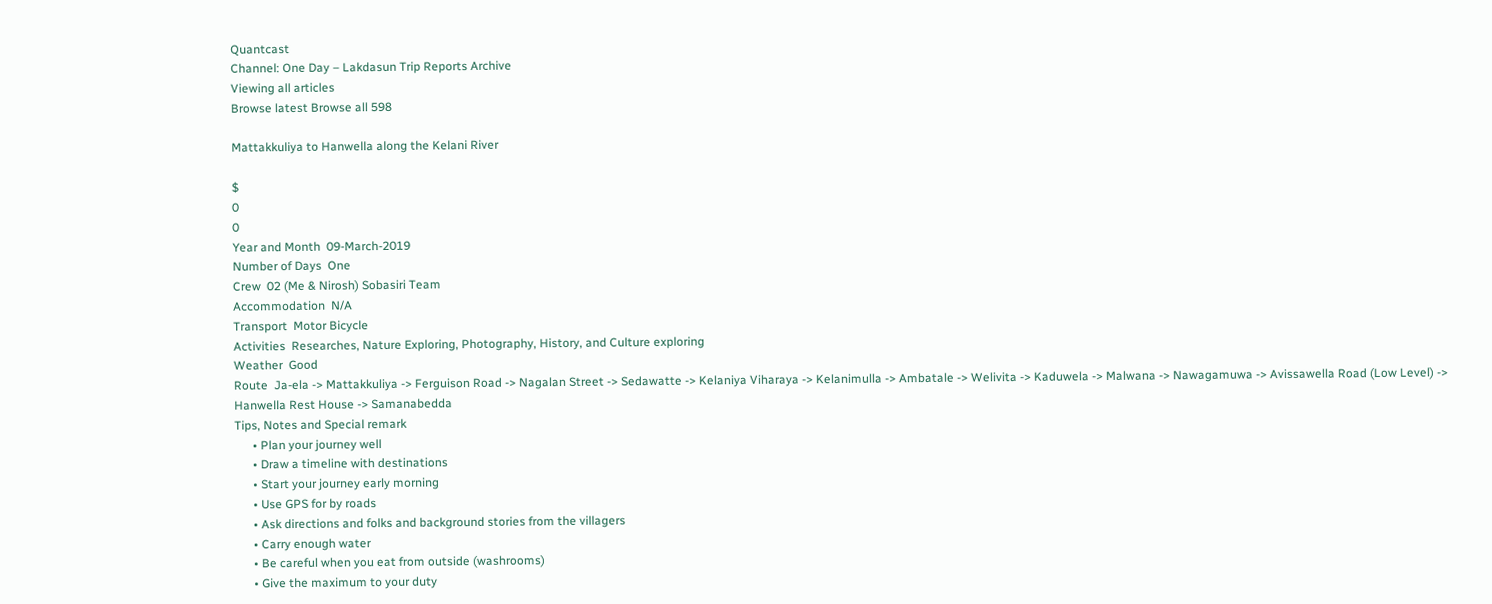Quantcast
Channel: One Day – Lakdasun Trip Reports Archive
Viewing all articles
Browse latest Browse all 598

Mattakkuliya to Hanwella along the Kelani River

$
0
0
Year and Month  09-March-2019
Number of Days  One
Crew  02 (Me & Nirosh) Sobasiri Team
Accommodation  N/A
Transport  Motor Bicycle
Activities  Researches, Nature Exploring, Photography, History, and Culture exploring
Weather  Good
Route  Ja-ela -> Mattakkuliya -> Ferguison Road -> Nagalan Street -> Sedawatte -> Kelaniya Viharaya -> Kelanimulla -> Ambatale -> Welivita -> Kaduwela -> Malwana -> Nawagamuwa -> Avissawella Road (Low Level) -> Hanwella Rest House -> Samanabedda
Tips, Notes and Special remark
      • Plan your journey well
      • Draw a timeline with destinations
      • Start your journey early morning
      • Use GPS for by roads
      • Ask directions and folks and background stories from the villagers
      • Carry enough water
      • Be careful when you eat from outside (washrooms)
      • Give the maximum to your duty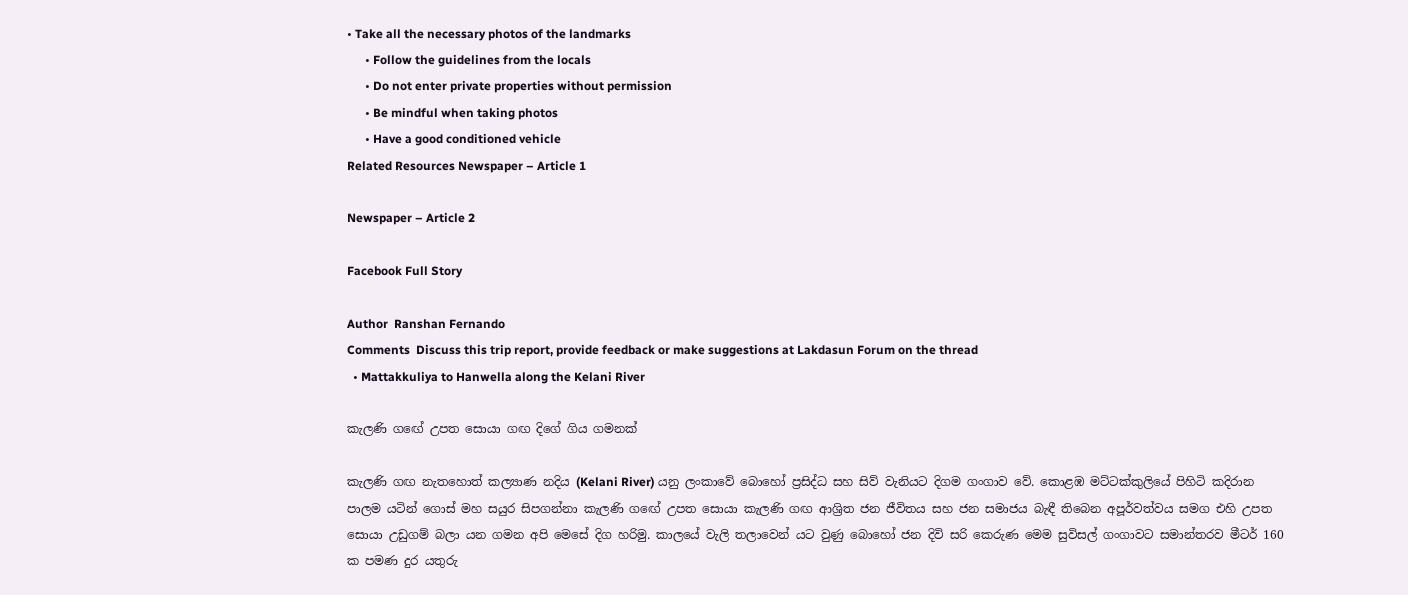• Take all the necessary photos of the landmarks
      • Follow the guidelines from the locals
      • Do not enter private properties without permission
      • Be mindful when taking photos
      • Have a good conditioned vehicle
Related Resources Newspaper – Article 1

Newspaper – Article 2

Facebook Full Story

Author  Ranshan Fernando
Comments  Discuss this trip report, provide feedback or make suggestions at Lakdasun Forum on the thread
  • Mattakkuliya to Hanwella along the Kelani River

කැලණි ගඟේ උපත සොයා ගඟ දිගේ ගිය ගමනක්

කැලණි ගඟ නැතහොත් කල්‍යාණ නදිය (Kelani River) යනු ලංකාවේ බොහෝ ප්‍රසිද්ධ සහ සිව් වැනියට දිගම ගංගාව වේ. කොළඹ මට්ටක්කුලියේ පිහිටි කදිරාන පාලම යටින් ගොස් මහ සයුර සිපගන්නා කැලණි ගඟේ උපත සොයා කැලණි ගඟ ආශ්‍රිත ජන ජීවිතය සහ ජන සමාජය බැඳී තිබෙන අපූර්වත්වය සමග එහි උපත සොයා උඩුගම් බලා යන ගමන අපි මෙසේ දිග හරිමු. කාලයේ වැලි තලාවෙන් යට වුණු බොහෝ ජන දිවි සරි කෙරුණ මෙම සුවිසල් ගංගාවට සමාන්තරව මීටර් 160 ක පමණ දුර යතුරු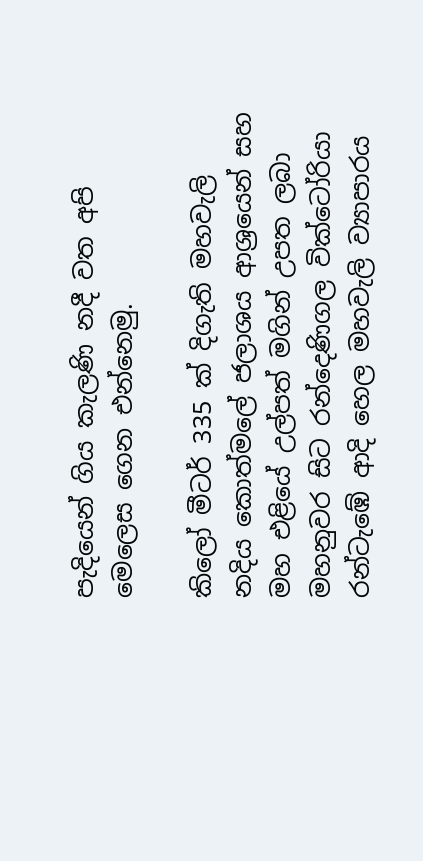පැදියෙන් ගිය කැලණි නදී වත අපි මෙලෙස ගෙන එන්නෙමු.

කිලෝ මීටර් 335 ක් දිගැති මහවැලි නදිය කොත්මලේ ජලාශය ආශ්‍රයෙන් සහ මහ එළියේ උල්පත් මගින් උපත ලබා මහනුවර සිට රන්දෙණිගල වික්ටෝරියා රන්ටැඹේ ආදි හෙල මහවැලි ව්‍යාපාරය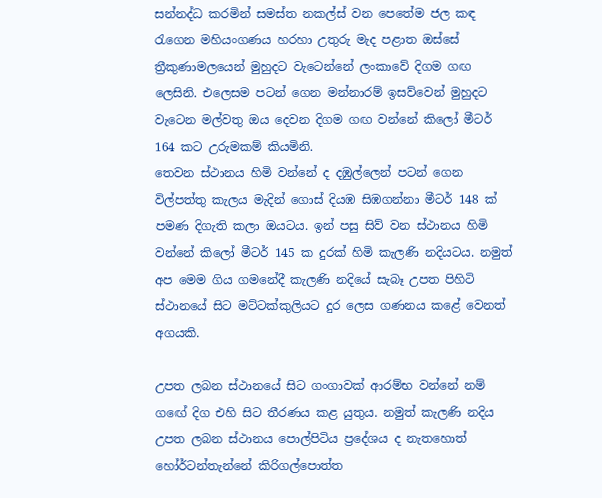සන්නද්ධ කරමින් සමස්ත නකල්ස් වන පෙතේම ජල කඳ රැගෙන මහියංගණය හරහා උතුරු මැද පළාත ඔස්සේ ත්‍රීකුණාමලයෙන් මුහුදට වැටෙන්නේ ලංකාවේ දිගම ගඟ ලෙසිනි. එලෙසම පටන් ගෙන මන්නාරම් ඉසව්වෙන් මුහුදට වැටෙන මල්වතු ඔය දෙවන දිගම ගඟ වන්නේ කිලෝ මීටර් 164 කට උරුමකම් කියමිනි.
තෙවන ස්ථානය හිමි වන්නේ ද දඹුල්ලෙන් පටන් ගෙන විල්පත්තු කැලය මැදින් ගොස් දියඹ සිඹගන්නා මීටර් 148 ක් පමණ දිගැති කලා ඔයටය. ඉන් පසු සිව් වන ස්ථානය හිමි වන්නේ කිලෝ මීටර් 145 ක දුරක් හිමි කැලණි නදියටය. නමුත් අප මෙම ගිය ගමනේදී කැලණි නදියේ සැබෑ උපත පිහිටි ස්ථානයේ සිට මට්ටක්කුලියට දුර ලෙස ගණනය කළේ වෙනත් අගයකි.

උපත ලබන ස්ථානයේ සිට ගංගාවක් ආරම්භ වන්නේ නම් ගඟේ දිග එහි සිට තීරණය කළ යුතුය. නමුත් කැලණි නදිය උපත ලබන ස්ථානය පොල්පිටිය ප්‍රදේශය ද නැතහොත් හෝර්ටන්තැන්නේ කිරිගල්පොත්ත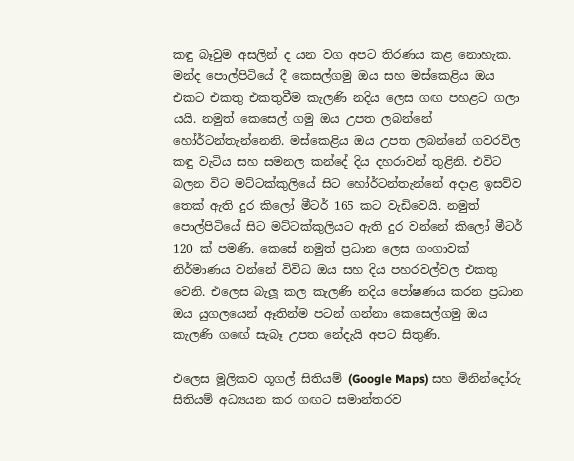කඳු බෑවුම අසලින් ද යන වග අපට තිරණය කළ නොහැක. මන්ද පොල්පිටියේ දී කෙසල්ගමු ඔය සහ මස්කෙළිය ඔය එකට එකතු එකතුවීම කැලණි නදිය ලෙස ගඟ පහළට ගලා යයි. නමුත් කෙසෙල් ගමු ඔය උපත ලබන්නේ හෝර්ටන්තැන්නෙනි. මස්කෙළිය ඔය උපත ලබන්නේ ගවරවිල කඳු වැටිය සහ සමනල කන්දේ දිය දහරාවන් තුළිනි. එවිට බලන විට මට්ටක්කුලියේ සිට හෝර්ටන්තැන්නේ අදාළ ඉසව්ව තෙක් ඇති දුර කිලෝ මීටර් 165 කට වැඩිවෙයි. නමුත් පොල්පිටියේ සිට මට්ටක්කුලියට ඇති දුර වන්නේ කිලෝ මීටර් 120 ක් පමණි. කෙසේ නමුත් ප්‍රධාන ලෙස ගංගාවක් නිර්මාණය වන්නේ විවිධ ඔය සහ දිය පහරවල්වල එකතු වෙනි. එලෙස බැලූ කල කැලණි නදිය පෝෂණය කරන ප්‍රධාන ඔය යුගලයෙන් ඈතින්ම පටන් ගන්නා කෙසෙල්ගමු ඔය කැලණි ගඟේ සැබෑ උපත නේදැයි අපට සිතුණි.

එලෙස මූලිකව ගූගල් සිතියම් (Google Maps) සහ මිනින්දෝරු සිතියම් අධ්‍යයන කර ගඟට සමාන්තරව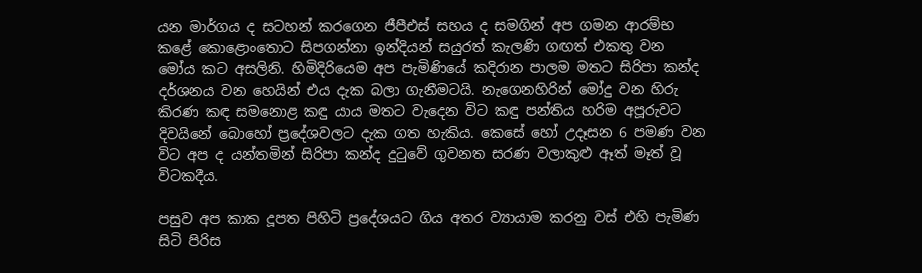යන මාර්ගය ද සටහන් කරගෙන ජීපීඑස් සහය ද සමගින් අප ගමන ආරම්භ කළේ කොළොංතොට සිපගන්නා ඉන්දියන් සයුරත් කැලණි ගඟත් එකතු වන මෝය කට අසලිනි. හිමිදිරියෙම අප පැමිණියේ කදිරාන පාලම මතට සිරිපා කන්ද දර්ශනය වන හෙයින් එය දැක බලා ගැනීමටයි. නැගෙනහිරින් මෝදු වන හිරු කිරණ කඳ සමනොළ කඳු යාය මතට වැදෙන විට කඳු පන්තිය හරිම අපූරුවට දිවයිනේ බොහෝ ප්‍රදේශවලට දැක ගත හැකිය. කෙසේ හෝ උදෑසන 6 පමණ වන විට අප ද යන්තමින් සිරිපා කන්ද දුටුවේ ගුවනත සරණ වලාකුළු ඈත් මෑත් වූ විටකදීය.

පසුව අප කාක දූපත පිහිටි ප්‍රදේශයට ගිය අතර ව්‍යායාම කරනු වස් එහි පැමිණ සිටි පිරිස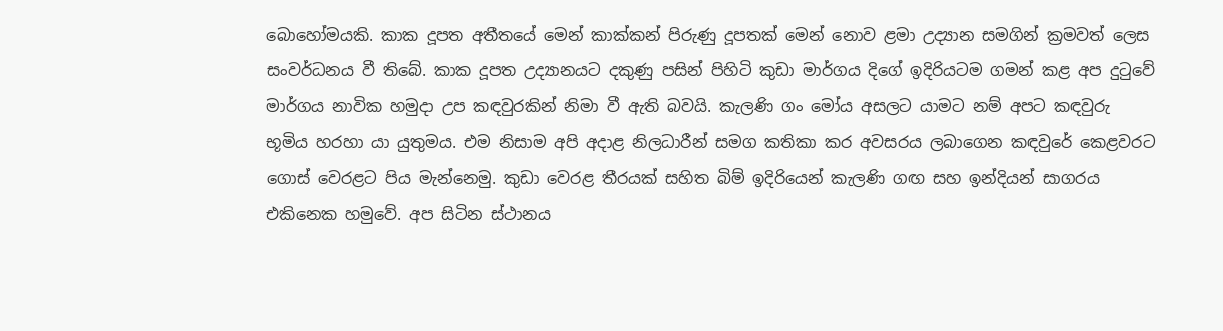බොහෝමයකි. කාක දූපත අතීතයේ මෙන් කාක්කන් පිරුණු දූපතක් මෙන් නොව ළමා උද්‍යාන සමගින් ක්‍රමවත් ලෙස සංවර්ධනය වී තිබේ. කාක දූපත උද්‍යානයට දකුණු පසින් පිහිටි කුඩා මාර්ගය දිගේ ඉදිරියටම ගමන් කළ අප දුටුවේ මාර්ගය නාවික හමුදා උප කඳවුරකින් නිමා වී ඇති බවයි. කැලණි ගං මෝය අසලට යාමට නම් අපට කඳවුරු භූමිය හරහා යා යුතුමය. එම නිසාම අපි අදාළ නිලධාරීන් සමග කතිකා කර අවසරය ලබාගෙන කඳවුරේ කෙළවරට ගොස් වෙරළට පිය මැන්නෙමු. කුඩා වෙරළ තීරයක් සහිත බිම් ඉදිරියෙන් කැලණි ගඟ සහ ඉන්දියන් සාගරය එකිනෙක හමුවේ. අප සිටින ස්ථානය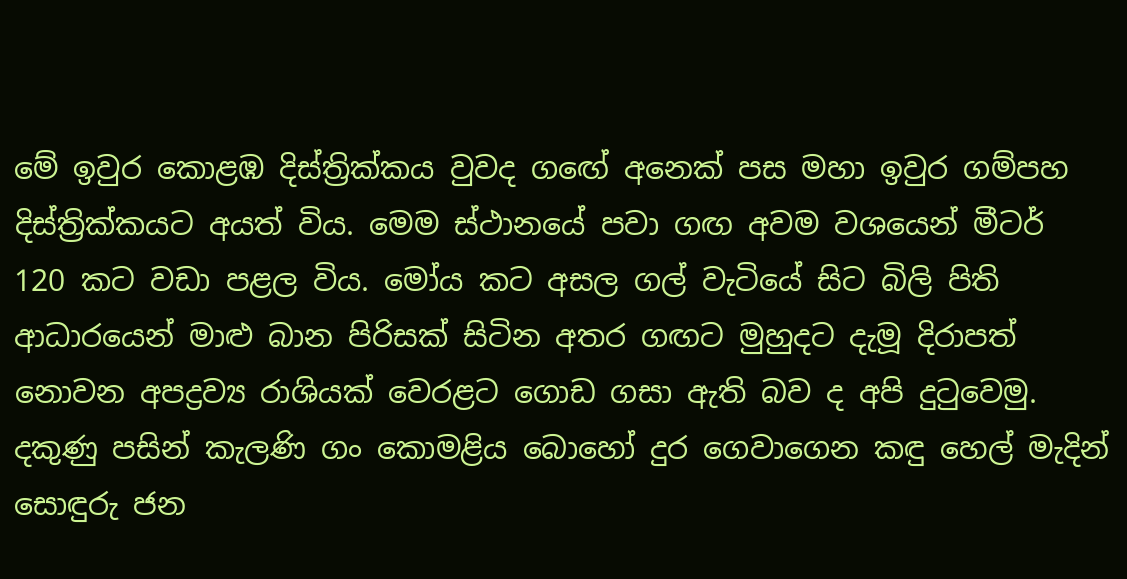මේ ඉවුර කොළඹ දිස්ත්‍රික්කය වුවද ගඟේ අනෙක් පස මහා ඉවුර ගම්පහ දිස්ත්‍රික්කයට අයත් විය. මෙම ස්ථානයේ පවා ගඟ අවම වශයෙන් මීටර් 120 කට වඩා පළල විය. මෝය කට අසල ගල් වැටියේ සිට බිලි පිති ආධාරයෙන් මාළු බාන පිරිසක් සිටින අතර ගඟට මුහුදට දැමූ දිරාපත් නොවන අපද්‍රව්‍ය රාශියක් වෙරළට ගොඩ ගසා ඇති බව ද අපි දුටුවෙමු. දකුණු පසින් කැලණි ගං කොමළිය බොහෝ දුර ගෙවාගෙන කඳු හෙල් මැදින් සොඳුරු ජන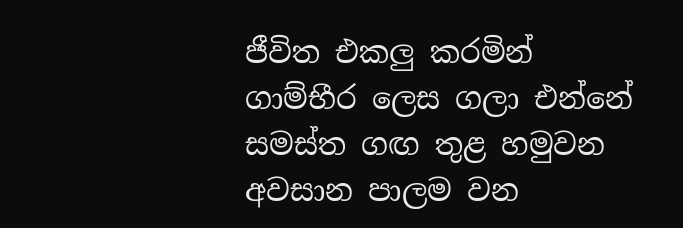ජීවිත එකලු කරමින් ගාම්භීර ලෙස ගලා එන්නේ සමස්ත ගඟ තුළ හමුවන අවසාන පාලම වන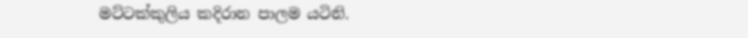මට්ටක්කුලිය කදිරාන පාලම යටිනි.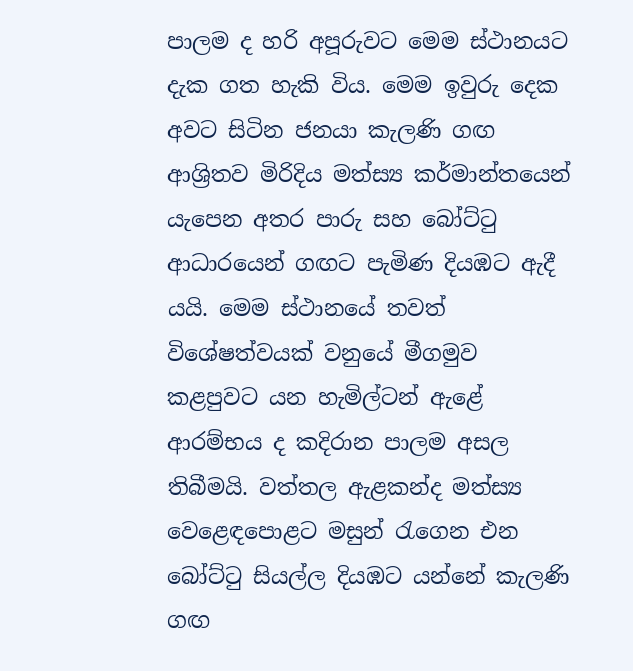පාලම ද හරි අපූරුවට මෙම ස්ථානයට දැක ගත හැකි විය. මෙම ඉවුරු දෙක අවට සිටින ජනයා කැලණි ගඟ ආශ්‍රිතව මිරිදිය මත්ස්‍ය කර්මාන්තයෙන් යැපෙන අතර පාරු සහ බෝට්ටු ආධාරයෙන් ගඟට පැමිණ දියඹට ඇදී යයි. මෙම ස්ථානයේ තවත් විශේෂත්වයක් වනුයේ මීගමුව කළපුවට යන හැමිල්ටන් ඇළේ ආරම්භය ද කදිරාන පාලම අසල තිබීමයි. වත්තල ඇළකන්ද මත්ස්‍ය වෙළෙඳපොළට මසුන් රැගෙන එන බෝට්ටු සියල්ල දියඹට යන්නේ කැලණි ගඟ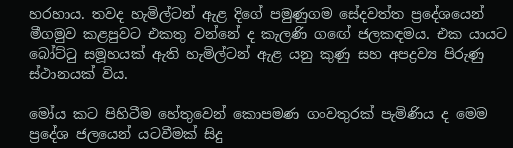හරහාය. තවද හැමිල්ටන් ඇළ දිගේ පමුණුගම සේදවත්ත ප්‍රදේශයෙන් මීගමුව කළපුවට එකතු වන්නේ ද කැලණි ගඟේ ජලකඳමය. එක යායට බෝට්ටු සමූහයක් ඇති හැමිල්ටන් ඇළ යනු කුණු සහ අපද්‍රව්‍ය පිරුණු ස්ථානයක් විය.

මෝය කට පිහිටීම හේතුවෙන් කොපමණ ගංවතුරක් පැමිණිය ද මෙම ප්‍රදේශ ජලයෙන් යටවීමක් සිදු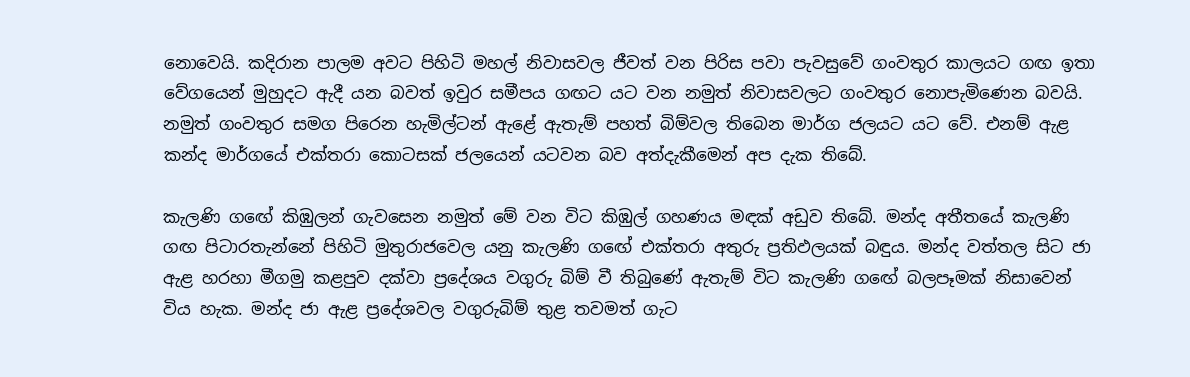නොවෙයි. කදිරාන පාලම අවට පිහිටි මහල් නිවාසවල ජීවත් වන පිරිස පවා පැවසුවේ ගංවතුර කාලයට ගඟ ඉතා වේගයෙන් මුහුදට ඇදී යන බවත් ඉවුර සමීපය ගඟට යට වන නමුත් නිවාසවලට ගංවතුර නොපැමිණෙන බවයි. නමුත් ගංවතුර සමග පිරෙන හැමිල්ටන් ඇළේ ඇතැම් පහත් බිම්වල තිබෙන මාර්ග ජලයට යට වේ. එනම් ඇළ කන්ද මාර්ගයේ එක්තරා කොටසක් ජලයෙන් යටවන බව අත්දැකීමෙන් අප දැක තිබේ.

කැලණි ගඟේ කිඹුලන් ගැවසෙන නමුත් මේ වන විට කිඹුල් ගහණය මඳක් අඩුව තිබේ. මන්ද අතීතයේ කැලණි ගඟ පිටාරතැන්නේ පිහිටි මුතුරාජවෙල යනු කැලණි ගඟේ එක්තරා අතුරු ප්‍රතිඵලයක් බඳුය. මන්ද වත්තල සිට ජා ඇළ හරහා මීගමු කළපුව දක්වා ප්‍රදේශය වගුරු බිම් වී තිබුණේ ඇතැම් විට කැලණි ගඟේ බලපෑමක් නිසාවෙන් විය හැක. මන්ද ජා ඇළ ප්‍රදේශවල වගුරුබිම් තුළ තවමත් ගැට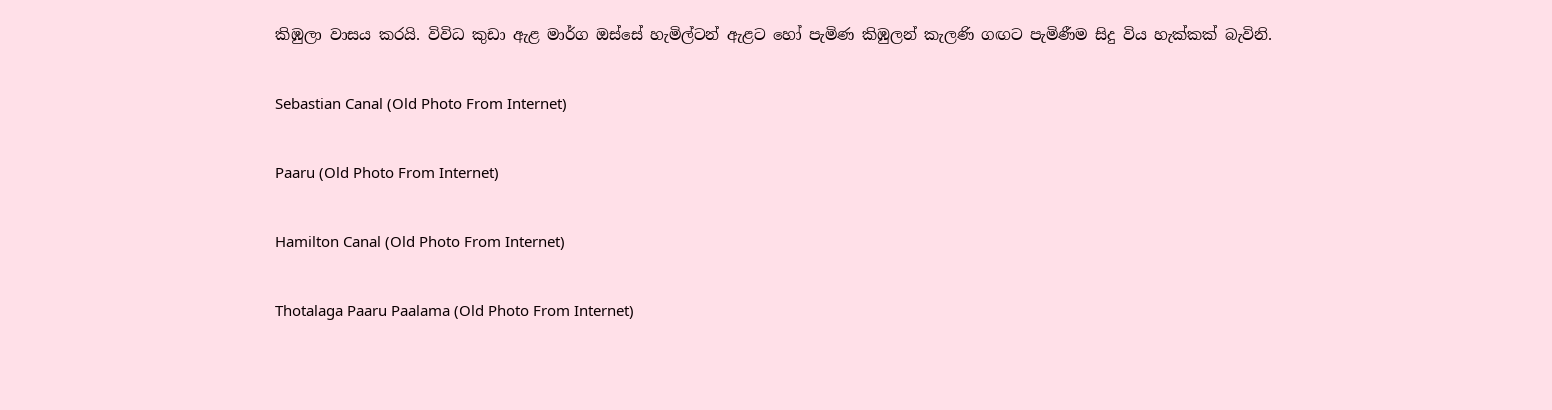කිඹුලා වාසය කරයි. විවිධ කුඩා ඇළ මාර්ග ඔස්සේ හැමිල්ටන් ඇළට හෝ පැමිණ කිඹුලන් කැලණි ගඟට පැමිණීම සිදු විය හැක්කක් බැවිනි.

Sebastian Canal (Old Photo From Internet)

Paaru (Old Photo From Internet)

Hamilton Canal (Old Photo From Internet)

Thotalaga Paaru Paalama (Old Photo From Internet)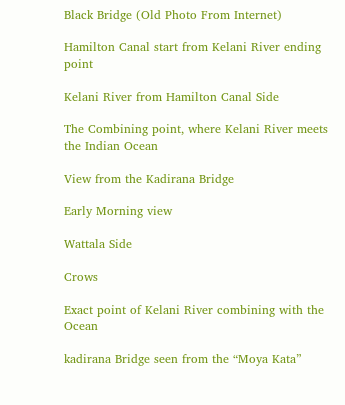Black Bridge (Old Photo From Internet)

Hamilton Canal start from Kelani River ending point

Kelani River from Hamilton Canal Side

The Combining point, where Kelani River meets the Indian Ocean

View from the Kadirana Bridge

Early Morning view

Wattala Side

Crows

Exact point of Kelani River combining with the Ocean

kadirana Bridge seen from the “Moya Kata”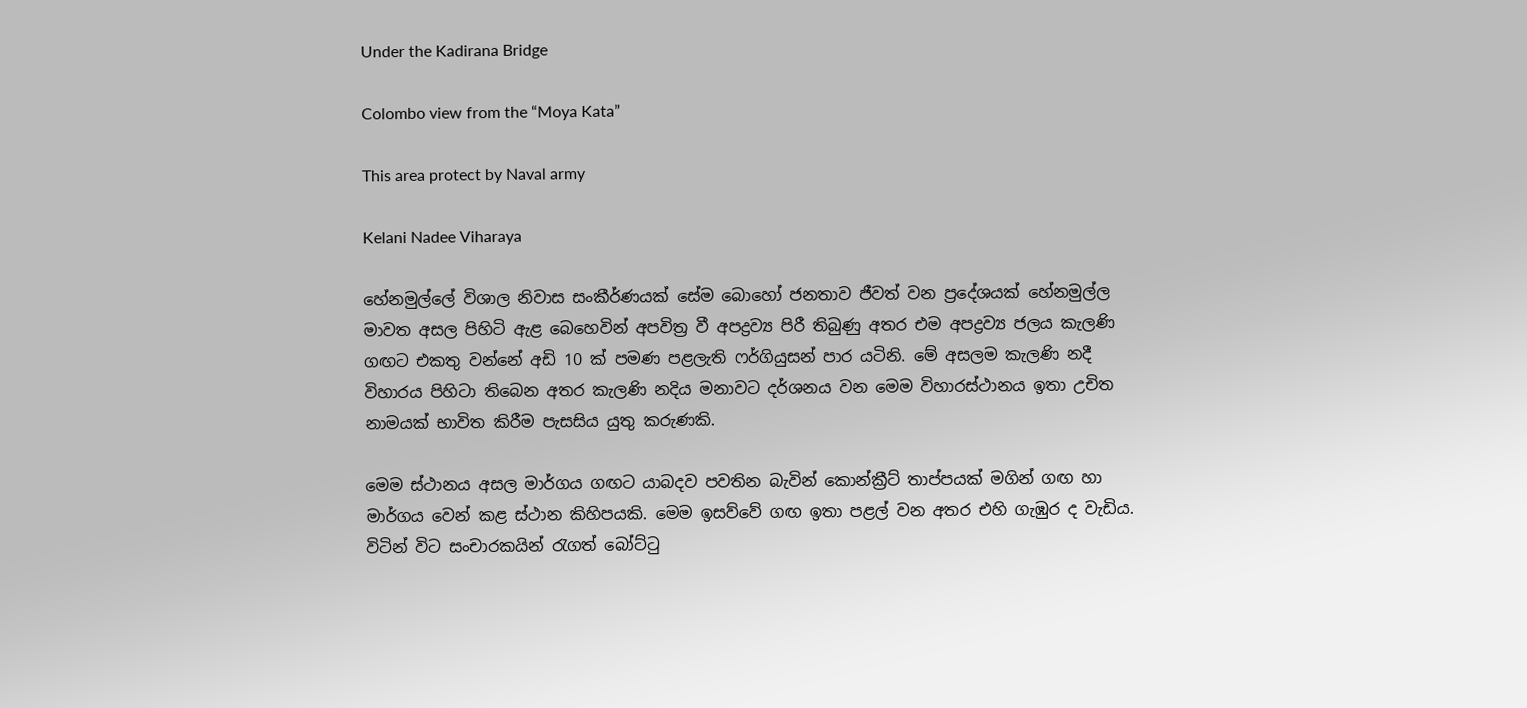Under the Kadirana Bridge

Colombo view from the “Moya Kata”

This area protect by Naval army

Kelani Nadee Viharaya

හේනමුල්ලේ විශාල නිවාස සංකීර්ණයක් සේම බොහෝ ජනතාව ජීවත් වන ප්‍රදේශයක් හේනමුල්ල මාවත අසල පිහිටි ඇළ බෙහෙවින් අපවිත්‍ර වී අපද්‍රව්‍ය පිරී තිබුණු අතර එම අපද්‍රව්‍ය ජලය කැලණි ගඟට එකතු වන්නේ අඩි 10 ක් පමණ පළලැති ෆර්ගියුසන් පාර යටිනි. මේ අසලම කැලණි නදී විහාරය පිහිටා තිබෙන අතර කැලණි නදිය මනාවට දර්ශනය වන මෙම විහාරස්ථානය ඉතා උචිත නාමයක් භාවිත කිරීම පැසසිය යුතු කරුණකි.

මෙම ස්ථානය අසල මාර්ගය ගඟට යාබදව පවතින බැවින් කොන්ක්‍රීට් තාප්පයක් මගින් ගඟ හා මාර්ගය වෙන් කළ ස්ථාන කිහිපයකි. මෙම ඉසව්වේ ගඟ ඉතා පළල් වන අතර එහි ගැඹුර ද වැඩිය. විටින් විට සංචාරකයින් රැගත් බෝට්ටු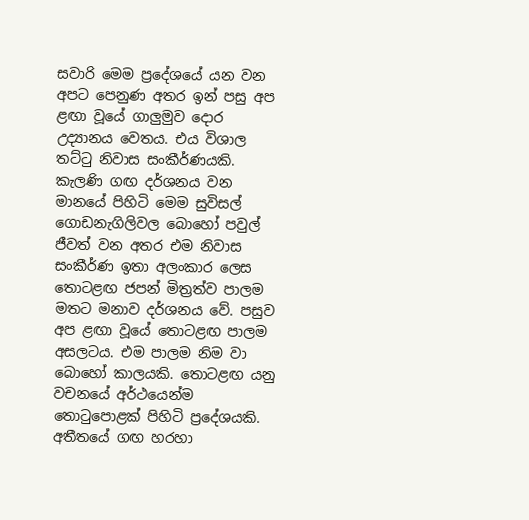සවාරි මෙම ප්‍රදේශයේ යන වන අපට පෙනුණ අතර ඉන් පසු අප ළඟා වූයේ ගාලුමුව දොර උද්‍යානය වෙතය. එය විශාල තට්ටු නිවාස සංකීර්ණයකි. කැලණි ගඟ දර්ශනය වන මානයේ පිහිටි මෙම සුවිසල් ගොඩනැගිලිවල බොහෝ පවුල් ජීවත් වන අතර එම නිවාස සංකීර්ණ ඉතා අලංකාර ලෙස තොටළඟ ජපන් මිත්‍රත්ව පාලම මතට මනාව දර්ශනය වේ. පසුව අප ළඟා වූයේ තොටළඟ පාලම අසලටය. එම පාලම නිම වා බොහෝ කාලයකි. තොටළඟ යනු වචනයේ අර්ථයෙන්ම තොටුපොළක් පිහිටි ප්‍රදේශයකි. අතීතයේ ගඟ හරහා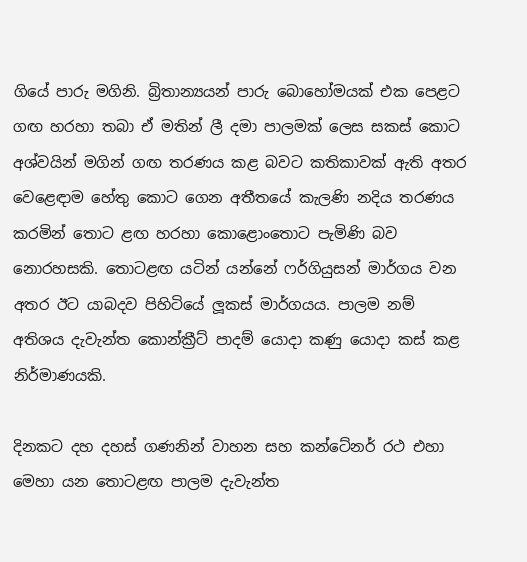ගියේ පාරු මගිනි. බ්‍රිතාන්‍යයන් පාරු බොහෝමයක් එක පෙළට ගඟ හරහා තබා ඒ මතින් ලී දමා පාලමක් ලෙස සකස් කොට අශ්වයින් මගින් ගඟ තරණය කළ බවට කතිකාවක් ඇති අතර වෙළෙඳාම හේතු කොට ගෙන අතීතයේ කැලණි නදිය තරණය කරමින් තොට ළඟ හරහා කොළොංතොට පැමිණි බව නොරහසකි. තොටළඟ යටින් යන්නේ ෆර්ගියුසන් මාර්ගය වන අතර ඊට යාබදව පිහිටියේ ලූකස් මාර්ගයය. පාලම නම් අතිශය දැවැන්ත කොන්ක්‍රීට් පාදම් යොදා කණු යොදා කස් කළ නිර්මාණයකි.

දිනකට දහ දහස් ගණනින් වාහන සහ කන්ටේනර් රථ එහා මෙහා යන තොටළඟ පාලම දැවැන්ත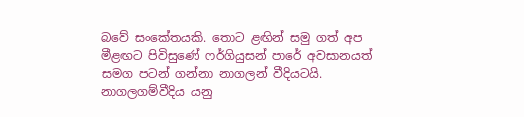බවේ සංකේතයකි. තොට ළඟින් සමු ගත් අප මීළඟට පිවිසුණේ ෆර්ගියුසන් පාරේ අවසානයත් සමග පටන් ගන්නා නාගලන් වීදියටයි. නාගලගම්වීදිය යනු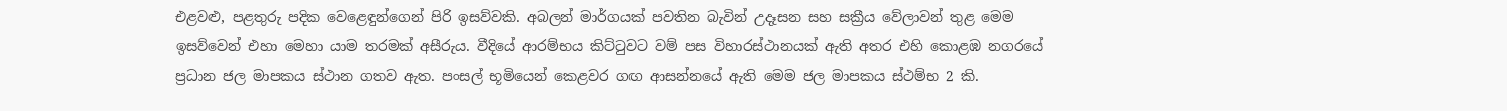එළවළු, පළතුරු පදික වෙළෙඳුන්ගෙන් පිරි ඉසව්වකි. අබලන් මාර්ගයක් පවතින බැවින් උදෑසන සහ සක්‍රීය වේලාවන් තුළ මෙම ඉසව්වෙන් එහා මෙහා යාම තරමක් අසීරුය. වීදියේ ආරම්භය කිට්ටුවට වම් පස විහාරස්ථානයක් ඇති අතර එහි කොළඹ නගරයේ ප්‍රධාන ජල මාපකය ස්ථාන ගතව ඇත. පංසල් භූමියෙන් කෙළවර ගඟ ආසන්නයේ ඇති මෙම ජල මාපකය ස්ථම්භ 2 කි.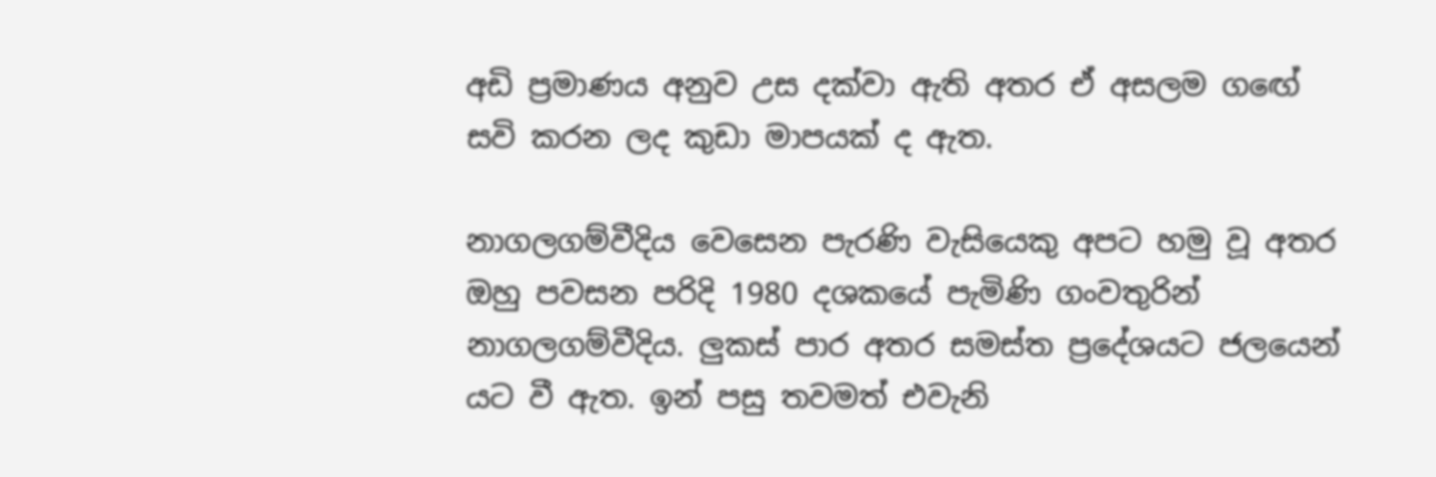අඩි ප්‍රමාණය අනුව උස දක්වා ඇති අතර ඒ අසලම ගඟේ සවි කරන ලද කුඩා මාපයක් ද ඇත.

නාගලගම්වීදිය වෙසෙන පැරණි වැසියෙකු අපට හමු වූ අතර ඔහු පවසන පරිදි 1980 දශකයේ පැමිණි ගංවතුරින් නාගලගම්වීදිය. ලුකස් පාර අතර සමස්ත ප්‍රදේශයට ජලයෙන් යට වී ඇත. ඉන් පසු තවමත් එවැනි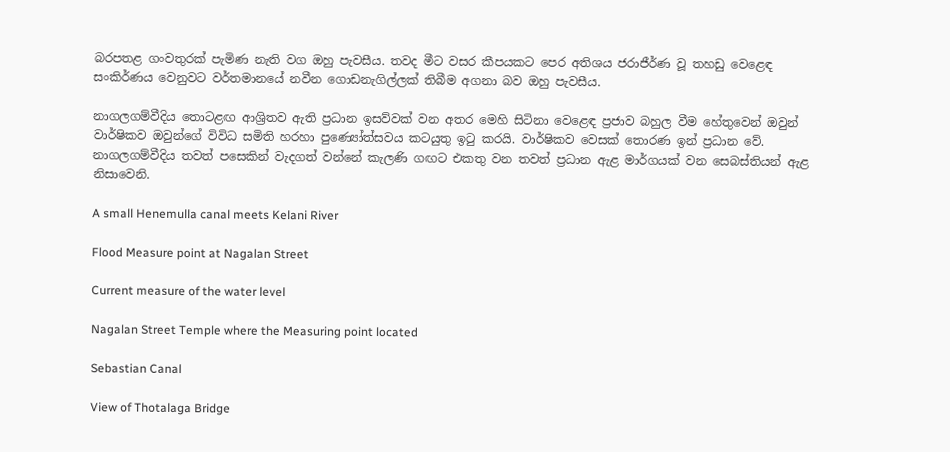බරපතළ ගංවතුරක් පැමිණ නැති වග ඔහු පැවසීය. තවද මීට වසර කීපයකට පෙර අතිශය ජරාජීර්ණ වූ තහඩු වෙළෙඳ සංකිර්ණය වෙනුවට වර්තමානයේ නවීන ගොඩනැගිල්ලක් තිබීම අගනා බව ඔහු පැවසීය.

නාගලගම්වීදිය තොටළඟ ආශ්‍රිතව ඇති ප්‍රධාන ඉසව්වක් වන අතර මෙහි සිටිනා වෙළෙඳ ප්‍රජාව බහුල වීම හේතුවෙන් ඔවුන් වාර්ෂිකව ඔවුන්ගේ විවිධ සමිති හරහා පුණ්‍යෝත්සවය කටයුතු ඉටු කරයි. වාර්ෂිකව වෙසක් තොරණ ඉන් ප්‍රධාන වේ. නාගලගම්වීදිය තවත් පසෙකින් වැදගත් වන්නේ කැලණි ගඟට එකතු වන තවත් ප්‍රධාන ඇළ මාර්ගයක් වන සෙබස්තියන් ඇළ නිසාවෙනි.

A small Henemulla canal meets Kelani River

Flood Measure point at Nagalan Street

Current measure of the water level

Nagalan Street Temple where the Measuring point located

Sebastian Canal

View of Thotalaga Bridge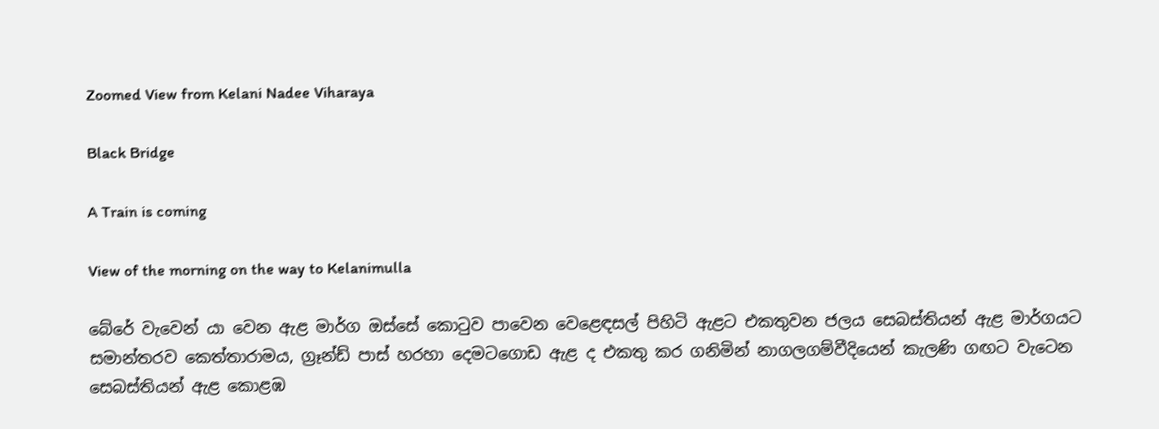Zoomed View from Kelani Nadee Viharaya

Black Bridge

A Train is coming

View of the morning on the way to Kelanimulla

බේරේ වැවෙන් යා වෙන ඇළ මාර්ග ඔස්සේ කොටුව පාවෙන වෙළෙඳසල් පිහිටි ඇළට එකතුවන ජලය සෙබස්තියන් ඇළ මාර්ගයට සමාන්තරව කෙත්තාරාමය, ග්‍රෑන්ඩ් පාස් හරහා දෙමටගොඩ ඇළ ද එකතු කර ගනිමින් නාගලගම්වීදියෙන් කැලණි ගඟට වැටෙන සෙබස්තියන් ඇළ කොළඹ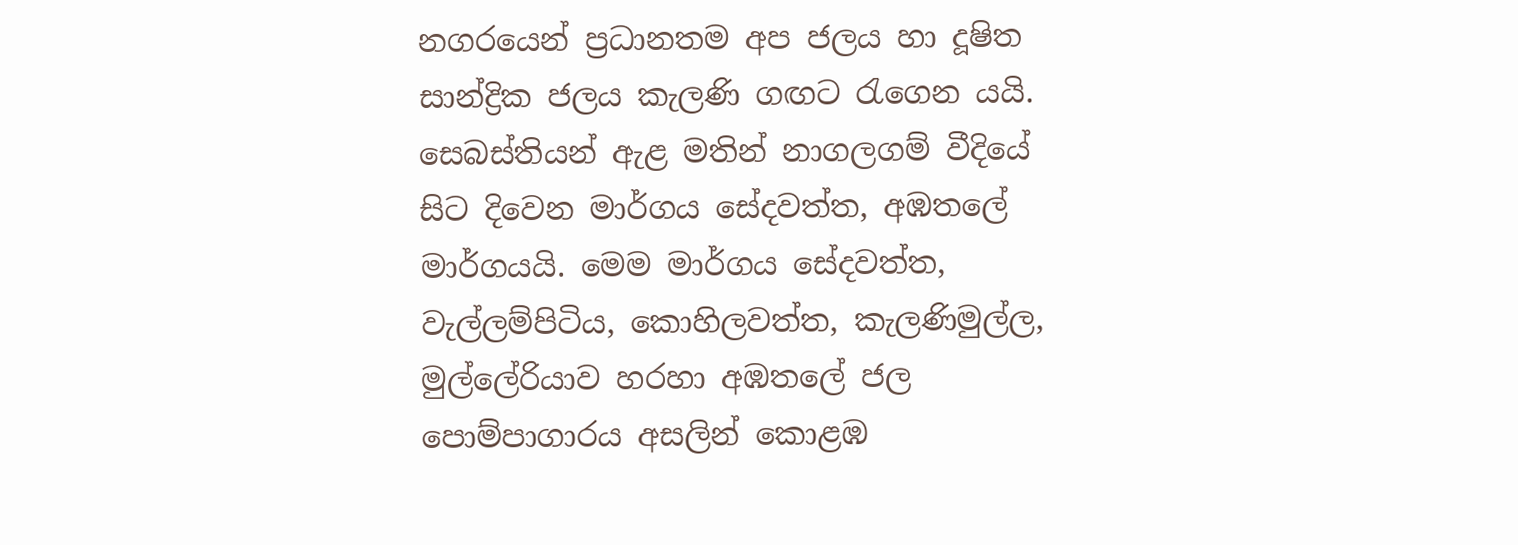නගරයෙන් ප්‍රධානතම අප ජලය හා දූෂිත සාන්ද්‍රික ජලය කැලණි ගඟට රැගෙන යයි. සෙබස්තියන් ඇළ මතින් නාගලගම් වීදියේ සිට දිවෙන මාර්ගය සේදවත්ත, අඹතලේ මාර්ගයයි. මෙම මාර්ගය සේදවත්ත, වැල්ලම්පිටිය, කොහිලවත්ත, කැලණිමුල්ල, මුල්ලේරියාව හරහා අඹතලේ ජල පොම්පාගාරය අසලින් කොළඹ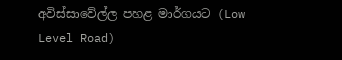අවිස්සාවේල්ල පහළ මාර්ගයට (Low Level Road)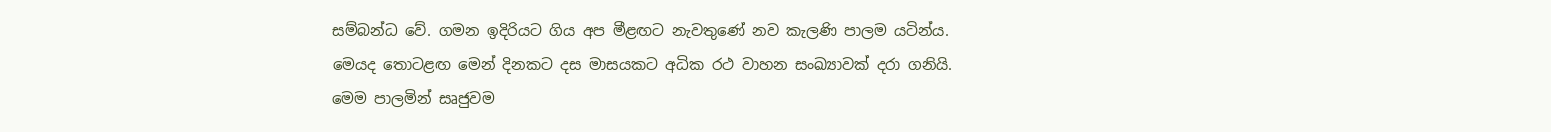සම්බන්ධ වේ. ගමන ඉදිරියට ගිය අප මීළඟට නැවතුණේ නව කැලණි පාලම යටින්ය. මෙයද තොටළඟ මෙන් දිනකට දස මාසයකට අධික රථ වාහන සංඛ්‍යාවක් දරා ගනියි. මෙම පාලමින් සෘජුවම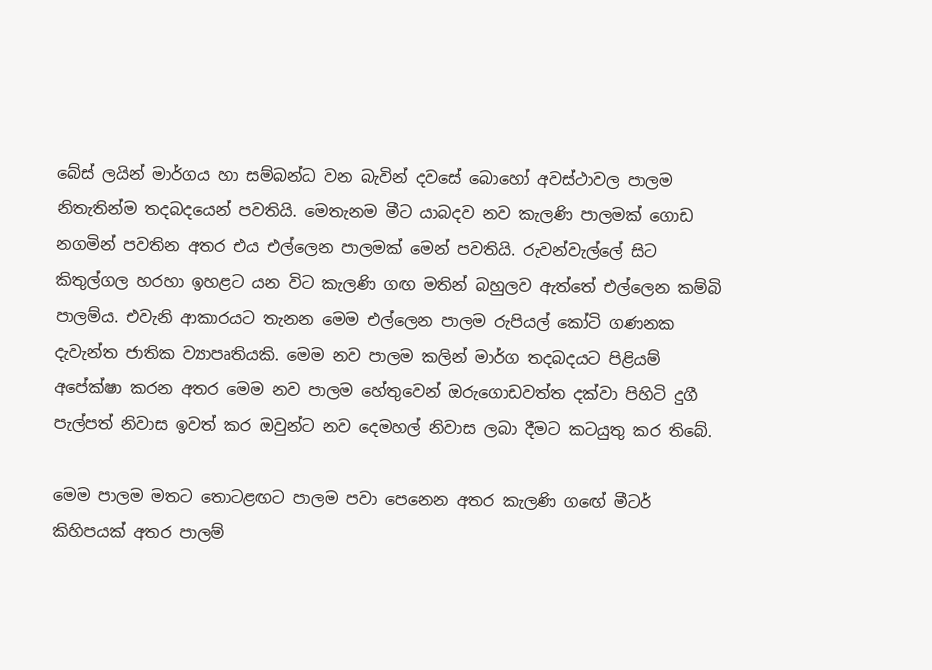බේස් ලයින් මාර්ගය හා සම්බන්ධ වන බැවින් දවසේ බොහෝ අවස්ථාවල පාලම නිතැතින්ම තදබදයෙන් පවතියි. මෙතැනම මීට යාබදව නව කැලණි පාලමක් ගොඩ නගමින් පවතින අතර එය එල්ලෙන පාලමක් මෙන් පවතියි. රුවන්වැල්ලේ සිට කිතුල්ගල හරහා ඉහළට යන විට කැලණි ගඟ මතින් බහුලව ඇත්තේ එල්ලෙන කම්බි පාලම්ය. එවැනි ආකාරයට තැනන මෙම එල්ලෙන පාලම රුපියල් කෝටි ගණනක දැවැන්ත ජාතික ව්‍යාපෘතියකි. මෙම නව පාලම කලින් මාර්ග තදබදයට පිළියම් අපේක්ෂා කරන අතර මෙම නව පාලම හේතුවෙන් ඔරුගොඩවත්ත දක්වා පිහිටි දුගී පැල්පත් නිවාස ඉවත් කර ඔවුන්ට නව දෙමහල් නිවාස ලබා දීමට කටයුතු කර තිබේ.

මෙම පාලම මතට තොටළඟට පාලම පවා පෙනෙන අතර කැලණි ගඟේ මීටර් කිහිපයක් අතර පාලම්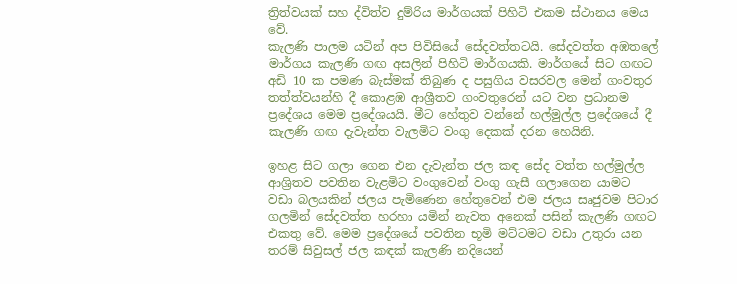ත්‍රිත්වයක් සහ ද්විත්ව දුම්රිය මාර්ගයක් පිහිටි එකම ස්ථානය මෙය වේ.
කැලණි පාලම යටින් අප පිවිසියේ සේදවත්තටයි. සේදවත්ත අඹතලේ මාර්ගය කැලණි ගඟ අසලින් පිහිටි මාර්ගයකි. මාර්ගයේ සිට ගඟට අඩි 10 ක පමණ බැස්මක් තිබුණ ද පසුගිය වසරවල මෙන් ගංවතුර තත්ත්වයන්හි දී කොළඹ ආශ්‍රීතව ගංවතුරෙන් යට වන ප්‍රධානම ප්‍රදේශය මෙම ප්‍රදේශයයි. මීට හේතුව වන්නේ හල්මුල්ල ප්‍රදේශයේ දී කැලණි ගඟ දැවැන්ත වැලමිට වංගු දෙකක් දරන හෙයිනි.

ඉහළ සිට ගලා ගෙන එන දැවැන්ත ජල කඳ සේද වත්ත හල්මුල්ල ආශ්‍රිතව පවතින වැළමිට වංගුවෙන් වංගු ගැසී ගලාගෙන යාමට වඩා බලයකින් ජලය පැමිණෙන හේතුවෙන් එම ජලය සෘජුවම පිටාර ගලමින් සේදවත්ත හරහා යමින් නැවත අනෙක් පසින් කැලණි ගඟට එකතු වේ. මෙම ප්‍රදේශයේ පවතින භූමි මට්ටමට වඩා උතුරා යන තරම් සිවුසල් ජල කඳක් කැලණි නදියෙන්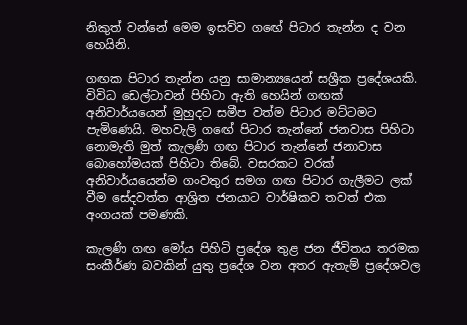නිකුත් වන්නේ මෙම ඉසව්ව ගඟේ පිටාර තැන්න ද වන හෙයිනි.

ගඟක පිටාර තැන්න යනු සාමාන්‍යයෙන් සශ්‍රීක ප්‍රදේශයකි. විවිධ ඩෙල්ටාවන් පිහිටා ඇති හෙයින් ගඟක් අනිවාර්යයෙන් මුහුදට සමීප වත්ම පිටාර මට්ටමට පැමිණෙයි. මහවැලි ගඟේ පිටාර තැන්නේ ජනවාස පිහිටා නොමැති මුත් කැලණි ගඟ පිටාර තැන්නේ ජනාවාස බොහෝමයක් පිහිටා තිබේ. වසරකට වරක් අනිවාර්යයෙන්ම ගංවතුර සමග ගඟ පිටාර ගැලීමට ලක් වීම සේදවත්ත ආශ්‍රිත ජනයාට වාර්ෂිකව තවත් එක අංගයක් පමණකි.

කැලණි ගඟ මෝය පිහිටි ප්‍රදේශ තුළ ජන ජීවිතය තරමක සංකීර්ණ බවකින් යුතු ප්‍රදේශ වන අතර ඇතැම් ප්‍රදේශවල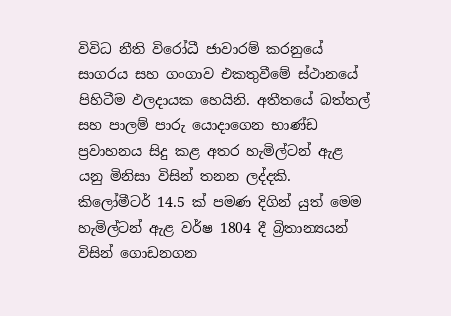විවිධ නීති විරෝධී ජාවාරම් කරනුයේ සාගරය සහ ගංගාව එකතුවීමේ ස්ථානයේ පිහිටීම ඵලදායක හෙයිනි. අතීතයේ බත්තල් සහ පාලම් පාරු යොදාගෙන භාණ්ඩ ප්‍රවාහනය සිදු කළ අතර හැමිල්ටන් ඇළ යනු මිනිසා විසින් තනන ලද්දකි.
කිලෝමීටර් 14.5 ක් පමණ දිගින් යුත් මෙම හැමිල්ටන් ඇළ වර්ෂ 1804 දී බ්‍රිතාන්‍යයන් විසින් ගොඩනගන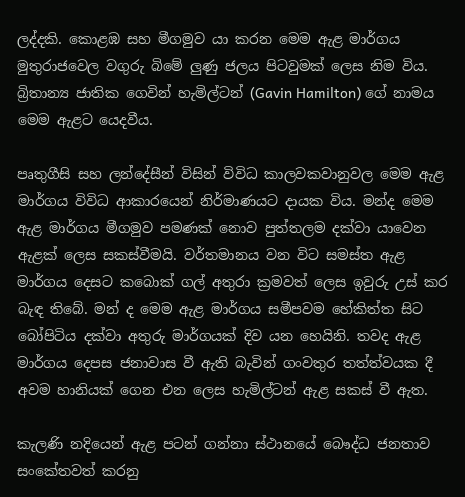ලද්දකි. කොළඹ සහ මීගමුව යා කරන මෙම ඇළ මාර්ගය මුතුරාජවෙල වගුරු බිමේ ලුණු ජලය පිටවුමක් ලෙස නිම විය. බ්‍රිතාන්‍ය ජාතික ගෙවින් හැමිල්ටන් (Gavin Hamilton) ගේ නාමය මෙම ඇළට යෙදවීය.

පෘතුගීසි සහ ලන්දේසීන් විසින් විවිධ කාලවකවානුවල මෙම ඇළ මාර්ගය විවිධ ආකාරයෙන් නිර්මාණයට දායක විය. මන්ද මෙම ඇළ මාර්ගය මීගමුව පමණක් නොව පුත්තලම දක්වා යාවෙන ඇළක් ලෙස සකස්වීමයි. වර්තමානය වන විට සමස්ත ඇළ මාර්ගය දෙසට කබොක් ගල් අතුරා ක්‍රමවත් ලෙස ඉවුරු උස් කර බැඳ තිබේ. මන් ද මෙම ඇළ මාර්ගය සමීපවම හේකිත්ත සිට බෝපිටිය දක්වා අතුරු මාර්ගයක් දිව යන හෙයිනි. තවද ඇළ මාර්ගය දෙපස ජනාවාස වී ඇති බැවින් ගංවතුර තත්ත්වයක දී අවම හානියක් ගෙන එන ලෙස හැමිල්ටන් ඇළ සකස් වී ඇත.

කැලණි නදියෙන් ඇළ පටන් ගන්නා ස්ථානයේ බෞද්ධ ජනතාව සංකේතවත් කරනු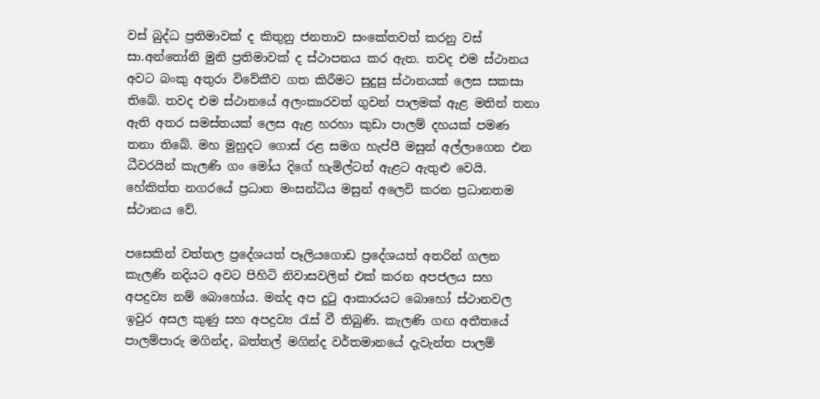වස් බුද්ධ ප්‍රතිමාවක් ද කිතුනු ජනතාව සංකේතවත් කරනු වස් සා.අන්තෝනි මුනි ප්‍රතිමාවක් ද ස්ථාපනය කර ඇත. තවද එම ස්ථානය අවට බංකු අතුරා විවේකීව ගත කිරීමට සුදුසු ස්ථානයක් ලෙස සකසා තිබේ. තවද එම ස්ථානයේ අලංකාරවත් ගුවන් පාලමක් ඇළ මතින් තනා ඇති අතර සමස්තයක් ලෙස ඇළ හරහා කුඩා පාලම් දහයක් පමණ තනා තිබේ. මහ මුහුදට ගොස් රළ සමග හැප්පී මසුන් අල්ලාගෙන එන ධීවරයින් කැලණි ගං මෝය දිගේ හැමිල්ටන් ඇළට ඇතුළු වෙයි. හේකිත්ත නගරයේ ප්‍රධාන මංසන්ධිය මසුන් අලෙවි කරන ප්‍රධානතම ස්ථානය වේ.

පසෙකින් වත්තල ප්‍රදේශයත් පෑලියගොඩ ප්‍රදේශයත් අතරින් ගලන කැලණි නදියට අවට පිහිටි නිවාසවලින් එක් කරන අපජලය සහ අපද්‍රව්‍ය නම් බොහෝය. මන්ද අප දුටු ආකාරයට බොහෝ ස්ථානවල ඉවුර අසල කුණු සහ අපද්‍රව්‍ය රැස් වී තිබුණි. කැලණි ගඟ අතීතයේ පාලම්පාරු මගින්ද, බත්තල් මගින්ද වර්තමානයේ දැවැන්ත පාලම්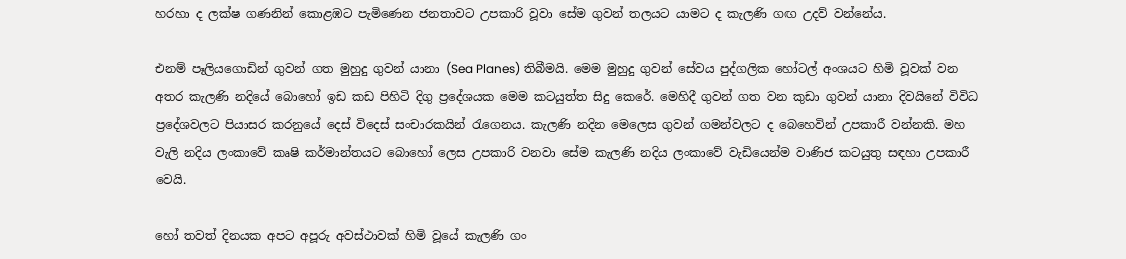හරහා ද ලක්ෂ ගණනින් කොළඹට පැමිණෙන ජනතාවට උපකාරි වූවා සේම ගුවන් තලයට යාමට ද කැලණි ගඟ උදව් වන්නේය.

එනම් පෑලියගොඩින් ගුවන් ගත මුහුදු ගුවන් යානා (Sea Planes) තිබීමයි. මෙම මුහුදු ගුවන් සේවය පුද්ගලික හෝටල් අංශයට හිමි වූවක් වන අතර කැලණි නදියේ බොහෝ ඉඩ කඩ පිහිටි දිගු ප්‍රදේශයක මෙම කටයුත්ත සිදු කෙරේ. මෙහිදී ගුවන් ගත වන කුඩා ගුවන් යානා දිවයිනේ විවිධ ප්‍රදේශවලට පියාසර කරනුයේ දෙස් විදෙස් සංචාරකයින් රැගෙනය. කැලණි නදින මෙලෙස ගුවන් ගමන්වලට ද බෙහෙවින් උපකාරී වන්නකි. මහ වැලි නදිය ලංකාවේ කෘෂි කර්මාන්තයට බොහෝ ලෙස උපකාරි වනවා සේම කැලණි නදිය ලංකාවේ වැඩියෙන්ම වාණිජ කටයුතු සඳහා උපකාරී වෙයි.

හෝ තවත් දිනයක අපට අපූරු අවස්ථාවක් හිමි වූයේ කැලණි ගං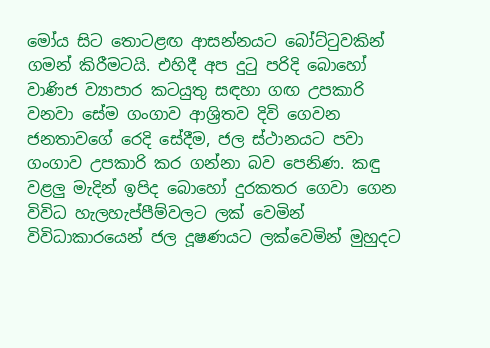මෝය සිට තොටළඟ ආසන්නයට බෝට්ටුවකින් ගමන් කිරීමටයි. එහිදී අප දුටු පරිදි බොහෝ වාණිජ ව්‍යාපාර කටයුතු සඳහා ගඟ උපකාරි වනවා සේම ගංගාව ආශ්‍රිතව දිවි ගෙවන ජනතාවගේ රෙදි සේදීම, ජල ස්ථානයට පවා ගංගාව උපකාරි කර ගන්නා බව පෙනිණ. කඳු වළලු මැදින් ඉපිද බොහෝ දුරකතර ගෙවා ගෙන විවිධ හැලහැප්පීම්වලට ලක් වෙමින් විවිධාකාරයෙන් ජල දූෂණයට ලක්වෙමින් මුහුදට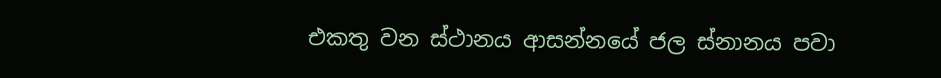එකතු වන ස්ථානය ආසන්නයේ ජල ස්නානය පවා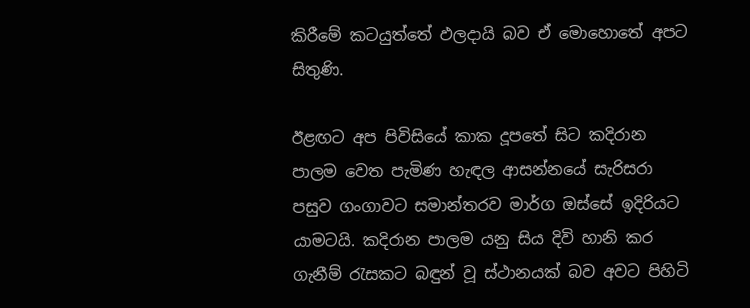කිරීමේ කටයුත්තේ ඵලදායි බව ඒ මොහොතේ අපට සිතුණි.

ඊළඟට අප පිවිසියේ කාක දූපතේ සිට කදිරාන පාලම වෙත පැමිණ හැඳල ආසන්නයේ සැරිසරා පසුව ගංගාවට සමාන්තරව මාර්ග ඔස්සේ ඉදිරියට යාමටයි. කදිරාන පාලම යනු සිය දිවි හානි කර ගැනීම් රැසකට බඳුන් වූ ස්ථානයක් බව අවට පිහිටි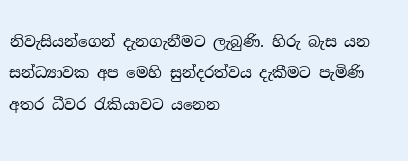නිවැසියන්ගෙන් දැනගැනීමට ලැබුණි. හිරු බැස යන සන්ධ්‍යාවක අප මෙහි සුන්දරත්වය දැකීමට පැමිණි අතර ධීවර රැකියාවට යනෙන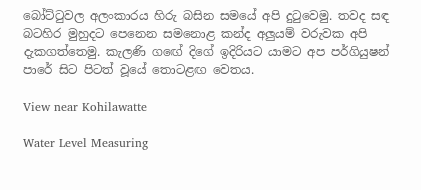බෝට්ටුවල අලංකාරය හිරු බසින සමයේ අපි දුටුවෙමු. තවද සඳ බටහිර මුහුදට පෙනෙන සමනොළ කන්ද අලුයම් වරුවක අපි දැකගත්තෙමු. කැලණි ගඟේ දිගේ ඉදිරියට යාමට අප පර්ගියුෂන් පාරේ සිට පිටත් වූයේ තොටළඟ වෙතය.

View near Kohilawatte

Water Level Measuring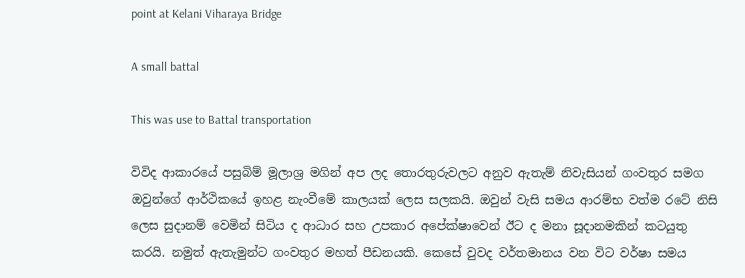point at Kelani Viharaya Bridge

A small battal

This was use to Battal transportation

විවිද ආකාරයේ පසුබිම් මූලාශ්‍ර මගින් අප ලද තොරතුරුවලට අනුව ඇතැම් නිවැසියන් ගංවතුර සමග ඔවුන්ගේ ආර්ථිකයේ ඉහළ නැංවීමේ කාලයක් ලෙස සලකයි. ඔවුන් වැසි සමය ආරම්භ වත්ම රටේ නිසි ලෙස සුදානම් වෙමින් සිටිය ද ආධාර සහ උපකාර අපේක්ෂාවෙන් ඊට ද මනා සූදානමකින් කටයුතු කරයි. නමුත් ඇතැමුන්ට ගංවතුර මහත් පීඩනයකි. කෙසේ වුවද වර්තමානය වන විට වර්ෂා සමය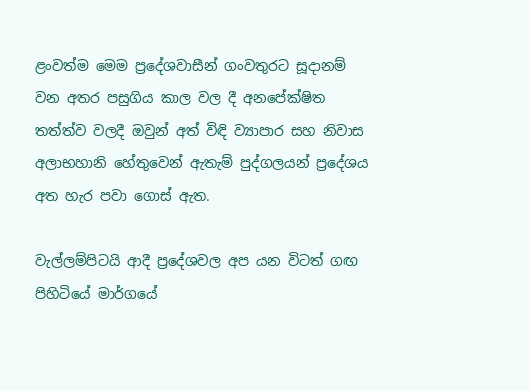ළංවත්ම මෙම ප්‍රදේශවාසීන් ගංවතුරට සූදානම් වන අතර පසුගිය කාල වල දී අනපේක්ෂිත තත්ත්ව වලදී ඔවුන් අත් විඳි ව්‍යාපාර සහ නිවාස අලාභහානි හේතුවෙන් ඇතැම් පුද්ගලයන් ප්‍රදේශය අත හැර පවා ගොස් ඇත.

වැල්ලම්පිටයි ආදී ප්‍රදේශවල අප යන විටත් ගඟ පිහිටියේ මාර්ගයේ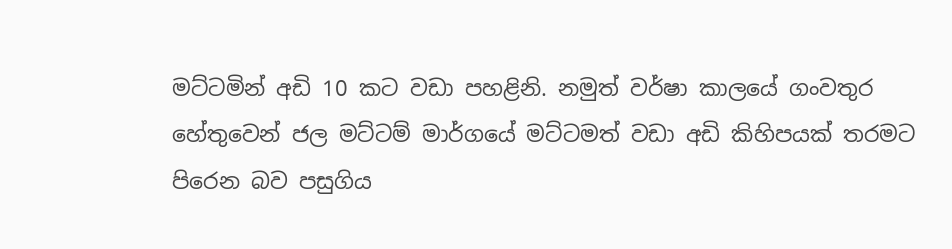මට්ටමින් අඩි 10 කට වඩා පහළිනි. නමුත් වර්ෂා කාලයේ ගංවතුර හේතුවෙන් ජල මට්ටම් මාර්ගයේ මට්ටමත් වඩා අඩි කිහිපයක් තරමට පිරෙන බව පසුගිය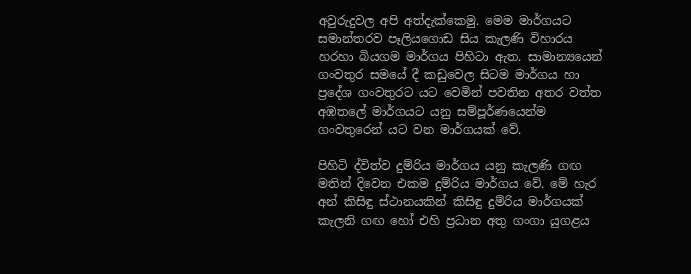අවුරුදුවල අපි අත්දැක්කෙමු. මෙම මාර්ගයට සමාන්තරව පෑලියගොඩ සිය කැලණි විහාරය හරහා බියගම මාර්ගය පිහිටා ඇත. සාමාන්‍යයෙන් ගංවතුර සමයේ දී කඩුවෙල සිටම මාර්ගය හා ප්‍රදේශ ගංවතුරට යට වෙමින් පවතින අතර වත්ත අඹතලේ මාර්ගයට යනු සම්පූර්ණයෙන්ම ගංවතුරෙන් යට වන මාර්ගයක් වේ.

පිහිටි ද්විත්ව දුම්රිය මාර්ගය යනු කැලණි ගඟ මතින් දිවෙන එකම දුම්රිය මාර්ගය වේ. මේ හැර අන් කිසිඳු ස්ථානයකින් කිසිඳු දුම්රිය මාර්ගයක් කැලනි ගඟ හෝ එහි ප්‍රධාන අතු ගංගා යුගළය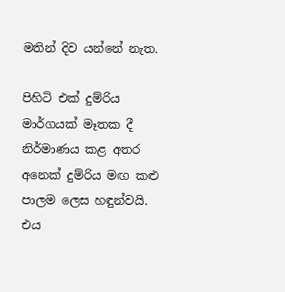මතින් දිව යන්නේ නැත.

පිහිටි එක් දුම්රිය මාර්ගයක් මෑතක දී නිර්මාණය කළ අතර අනෙක් දුම්රිය මඟ කළු පාලම ලෙස හඳුන්වයි. එය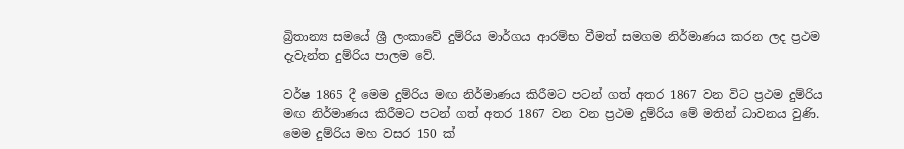බ්‍රිතාන්‍ය සමයේ ශ්‍රී ලංකාවේ දුම්රිය මාර්ගය ආරම්භ වීමත් සමගම නිර්මාණය කරන ලද ප්‍රථම දැවැන්ත දුම්රිය පාලම වේ.

වර්ෂ 1865 දී මෙම දුම්රිය මඟ නිර්මාණය කිරීමට පටන් ගත් අතර 1867 වන විට ප්‍රථම දුම්රිය මඟ නිර්මාණය කිරීමට පටන් ගත් අතර 1867 වන වන ප්‍රථම දුම්රිය මේ මතින් ධාවනය වුණි. මෙම දුම්රිය මහ වසර 150 ක්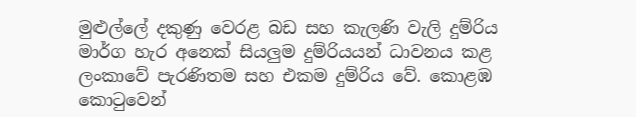මුළුල්ලේ දකුණු වෙරළ බඩ සහ කැලණි වැලි දුම්රිය මාර්ග හැර අනෙක් සියලුම දුම්රියයන් ධාවනය කළ ලංකාවේ පැරණිතම සහ එකම දුම්රිය වේ. කොළඹ කොටුවෙන්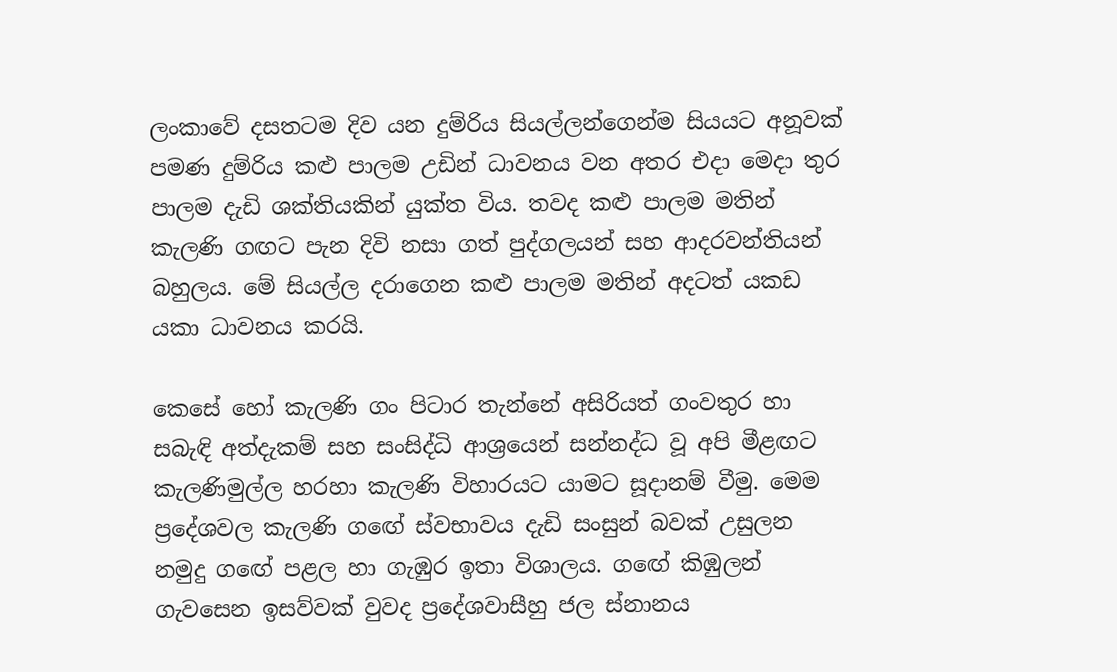ලංකාවේ දසතටම දිව යන දුම්රිය සියල්ලන්ගෙන්ම සියයට අනූවක් පමණ දුම්රිය කළු පාලම උඩින් ධාවනය වන අතර එදා මෙදා තුර පාලම දැඩි ශක්තියකින් යුක්ත විය. තවද කළු පාලම මතින් කැලණි ගඟට පැන දිවි නසා ගත් පුද්ගලයන් සහ ආදරවන්තියන් බහුලය. මේ සියල්ල දරාගෙන කළු පාලම මතින් අදටත් යකඩ යකා ධාවනය කරයි.

කෙසේ හෝ කැලණි ගං පිටාර තැන්නේ අසිරියත් ගංවතුර හා සබැඳි අත්දැකම් සහ සංසිද්ධි ආශ්‍රයෙන් සන්නද්ධ වූ අපි මීළඟට කැලණිමුල්ල හරහා කැලණි විහාරයට යාමට සූදානම් වීමු. මෙම ප්‍රදේශවල කැලණි ගඟේ ස්වභාවය දැඩි සංසුන් බවක් උසුලන නමුදු ගඟේ පළල හා ගැඹුර ඉතා විශාලය. ගඟේ කිඹුලන් ගැවසෙන ඉසව්වක් වුවද ප්‍රදේශවාසීහු ජල ස්නානය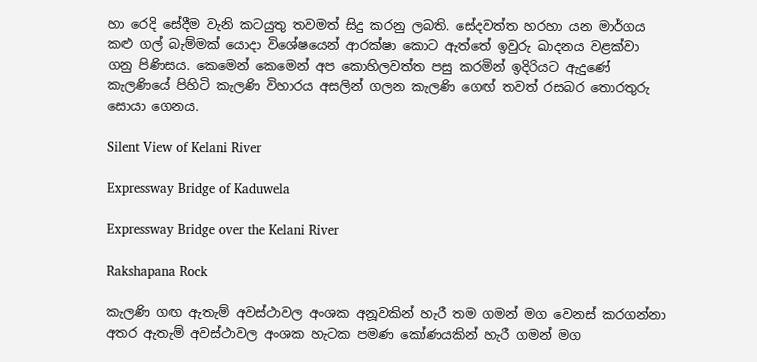හා රෙදි සේදීම වැනි කටයුතු තවමත් සිදු කරනු ලබති. සේදවත්ත හරහා යන මාර්ගය කළු ගල් බැම්මක් යොදා විශේෂයෙන් ආරක්ෂා කොට ඇත්තේ ඉවුරු ඛාදනය වළක්වා ගනු පිණිසය. කෙමෙන් කෙමෙන් අප කොහිලවත්ත පසු කරමින් ඉදිරියට ඇදුණේ කැලණියේ පිහිටි කැලණි විහාරය අසලින් ගලන කැලණි ගෙඟ් තවත් රසබර තොරතුරු සොයා ගෙනය.

Silent View of Kelani River

Expressway Bridge of Kaduwela

Expressway Bridge over the Kelani River

Rakshapana Rock

කැලණි ගඟ ඇතැම් අවස්ථාවල අංශක අනූවකින් හැරී තම ගමන් මග වෙනස් කරගන්නා අතර ඇතැම් අවස්ථාවල අංශක හැටක පමණ කෝණයකින් හැරී ගමන් මග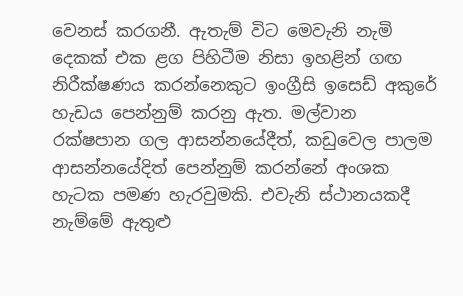වෙනස් කරගනී. ඇතැම් විට මෙවැනි නැමි දෙකක් එක ළග පිහිටීම නිසා ඉහළින් ගඟ නිරීක්ෂණය කරන්නෙකුට ඉංග්‍රීසි ඉසෙඩ් අකුරේ හැඩය පෙන්නුම් කරනු ඇත. මල්වාන රක්ෂපාන ගල ආසන්නයේදීත්, කඩුවෙල පාලම ආසන්නයේදිත් පෙන්නුම් කරන්නේ අංශක හැටක පමණ හැරවුමකි. එවැනි ස්ථානයකදී නැම්මේ ඇතුළු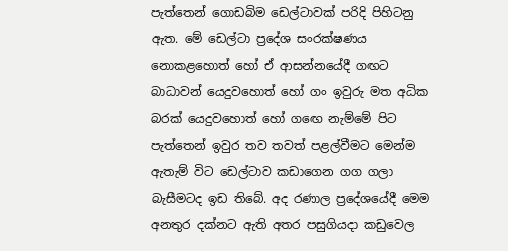පැත්තෙන් ගොඩබිම ඩෙල්ටාවක් පරිදි පිහිටනු ඇත. මේ ඩෙල්ටා ප්‍රදේශ සංරක්ෂණය නොකළහොත් හෝ ඒ ආසන්නයේදී ගඟට බාධාවන් යෙදුවහොත් හෝ ගං ඉවුරු මත අධික බරක් යෙදුවහොත් හෝ ගඟෙ නැම්මේ පිට පැත්තෙන් ඉවුර තව තවත් පළල්වීමට මෙන්ම ඇතැම් විට ඩෙල්ටාව කඩාගෙන ගග ගලා බැසීමටද ඉඩ තිබේ. අද රණාල ප්‍රදේශයේදී මෙම අනතුර දක්නට ඇති අතර පසුගියදා කඩුවෙල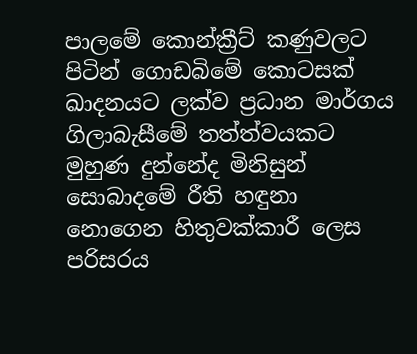පාලමේ කොන්ක්‍රීට් කණුවලට පිටින් ගොඩබිමේ කොටසක් ඛාදනයට ලක්ව ප්‍රධාන මාර්ගය ගිලාබැසීමේ තත්ත්වයකට මුහුණ දුන්නේද මිනිසුන් සොබාදමේ රීති හඳුනා නොගෙන හිතුවක්කාරී ලෙස පරිසරය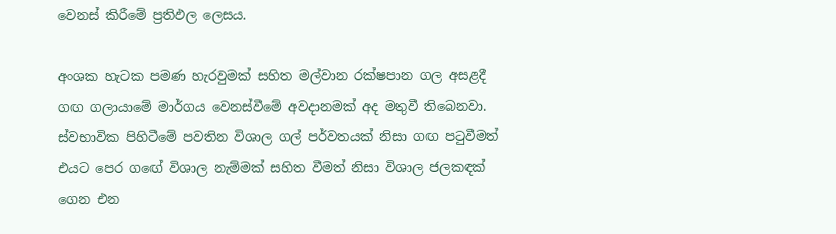වෙනස් කිරීමේ ප්‍රතිඵල ලෙසය.

අංශක හැටක පමණ හැරවුමක් සහිත මල්වාන රක්ෂපාන ගල අසළදී ගඟ ගලායාමේ මාර්ගය වෙනස්වීමේ අවදානමක් අද මතුවී තිබෙනවා. ස්වභාවික පිහිටීමේ පවතින විශාල ගල් පර්වතයක් නිසා ගඟ පටුවීමත් එයට පෙර ගඟේ විශාල නැම්මක් සහිත වීමත් නිසා විශාල ජලකඳක් ගෙන එන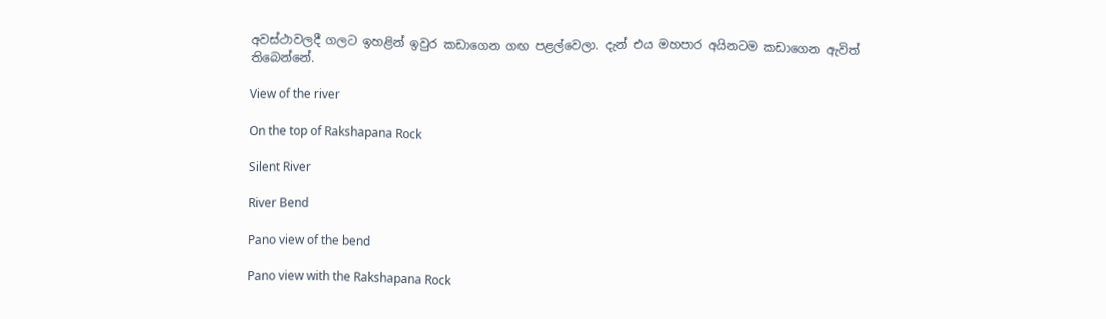අවස්ථාවලදී ගලට ඉහළින් ඉවුර කඩාගෙන ගඟ පළල්වෙලා. දැන් එය මහපාර අයිනටම කඩාගෙන ඇවිත් තිබෙන්නේ.

View of the river

On the top of Rakshapana Rock

Silent River

River Bend

Pano view of the bend

Pano view with the Rakshapana Rock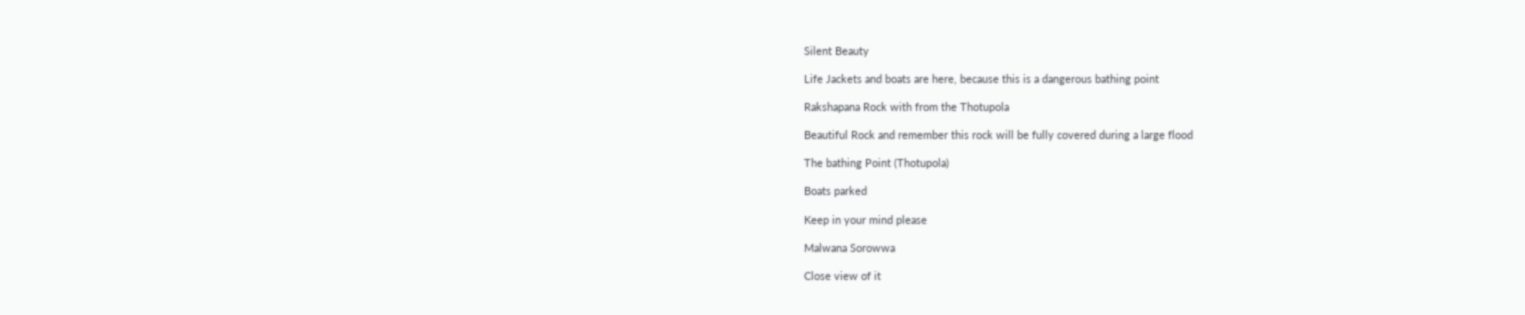Silent Beauty

Life Jackets and boats are here, because this is a dangerous bathing point

Rakshapana Rock with from the Thotupola

Beautiful Rock and remember this rock will be fully covered during a large flood

The bathing Point (Thotupola)

Boats parked

Keep in your mind please

Malwana Sorowwa

Close view of it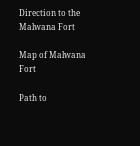Direction to the Malwana Fort

Map of Malwana Fort

Path to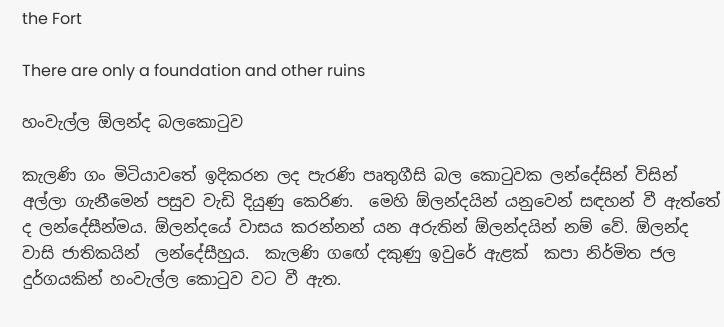the Fort

There are only a foundation and other ruins

හංවැල්ල ඕලන්ද බලකොටුව

කැලණි ගං මිටියාවතේ ඉදිකරන ලද පැරණි පෘතුගීසි බල කොටුවක ලන්දේසින් විසින් අල්ලා ගැනීමෙන් පසුව වැඩි දියුණු කෙරිණ.  මෙහි ඕලන්දයින් යනුවෙන් සඳහන් වී ඇත්තේ ද ලන්දේසීන්මය. ඕලන්දයේ වාසය කරන්නන් යන අරුතින් ඕලන්දයින් නම් වේ. ඕලන්ද වාසි ජාතිකයින්  ලන්දේසීහුය.  කැලණි ගඟේ දකුණු ඉවුරේ ඇළක්  කපා නිර්මිත ජල දුර්ගයකින් හංවැල්ල කොටුව වට වී ඇත.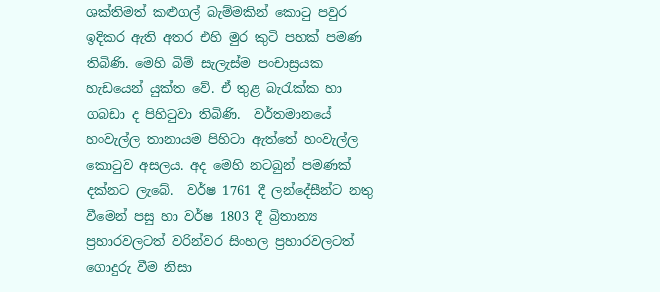ශක්තිමත් කළුගල් බැම්මකින් කොටු පවුර ඉදිකර ඇති අතර එහි මුර කුටි පහක් පමණ තිබිණි. මෙහි බිම් සැලැස්ම පංචාස්‍රයක හැඩයෙන් යුක්ත වේ. ඒ තුළ බැරැක්ක හා ගබඩා ද පිහිටුවා තිබිණි.  වර්තමානයේ හංවැල්ල තානායම පිහිටා ඇත්තේ හංවැල්ල කොටුව අසලය. අද මෙහි නටබුන් පමණක් දක්නට ලැබේ.  වර්ෂ 1761 දී ලන්දේසීන්ට නතු වීමෙන් පසු හා වර්ෂ 1803 දී බ්‍රිතාන්‍ය ප්‍රහාරවලටත් වරින්වර සිංහල ප්‍රහාරවලටත් ගොදුරු වීම නිසා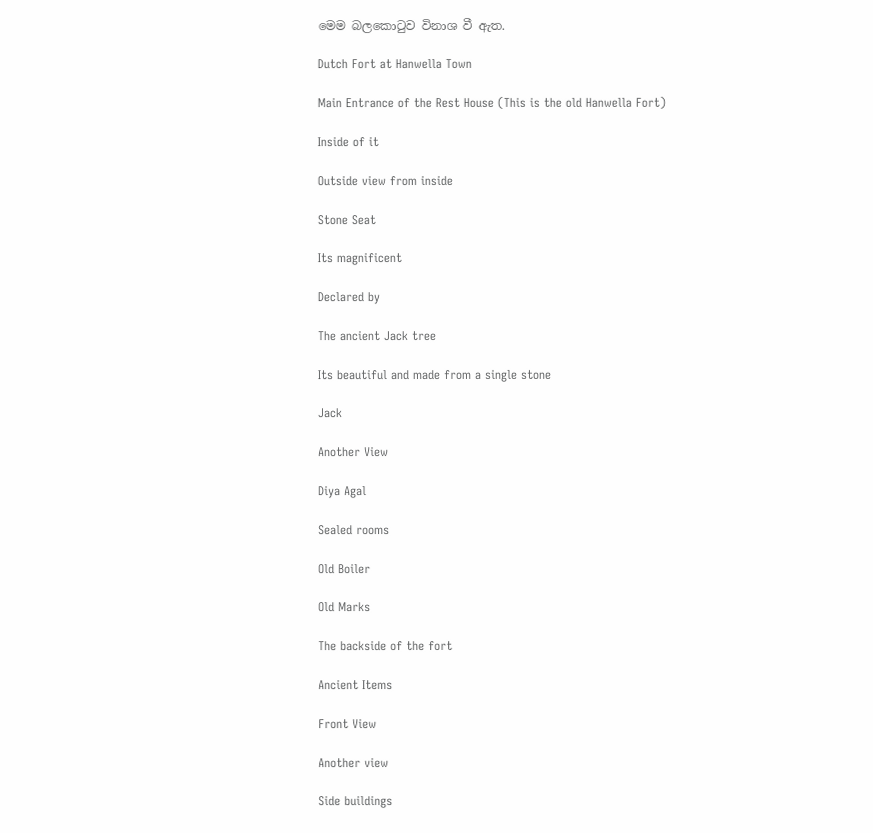මෙම බලකොටුව විනාශ වී ඇත.

Dutch Fort at Hanwella Town

Main Entrance of the Rest House (This is the old Hanwella Fort)

Inside of it

Outside view from inside

Stone Seat

Its magnificent

Declared by

The ancient Jack tree

Its beautiful and made from a single stone

Jack

Another View

Diya Agal

Sealed rooms

Old Boiler

Old Marks

The backside of the fort

Ancient Items

Front View

Another view

Side buildings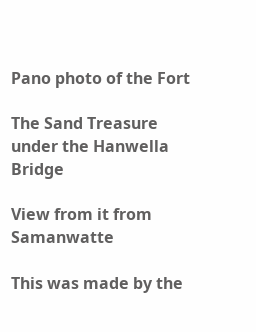Pano photo of the Fort

The Sand Treasure under the Hanwella Bridge

View from it from Samanwatte

This was made by the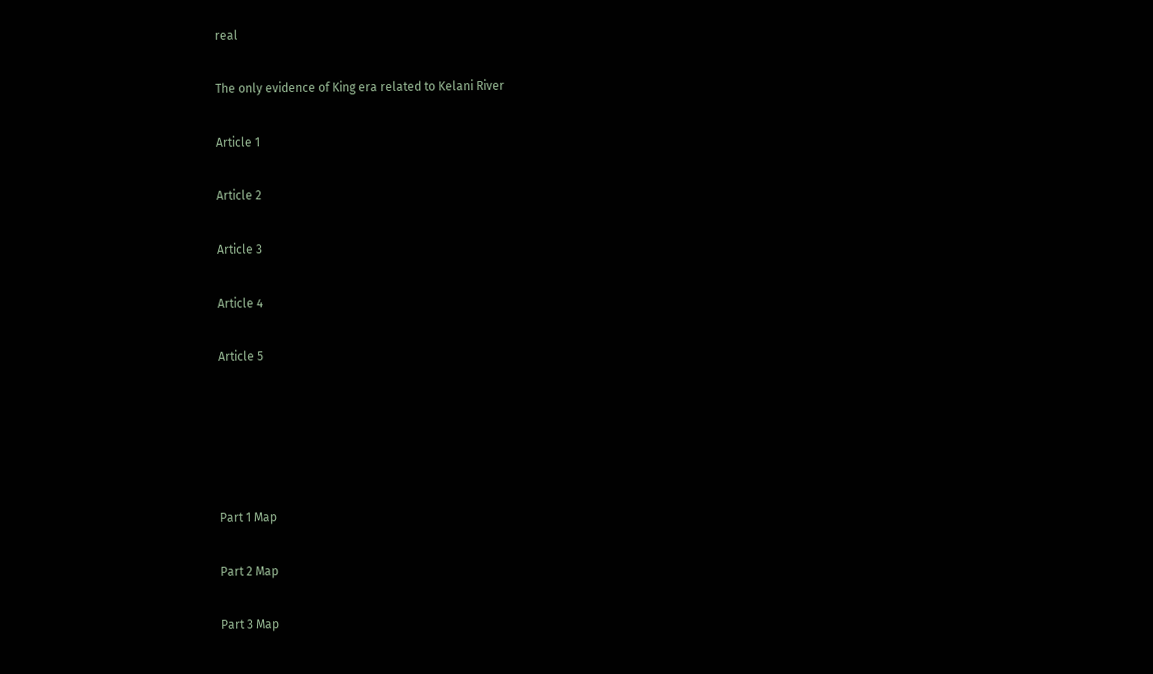real

The only evidence of King era related to Kelani River

Article 1

Article 2

Article 3

Article 4

Article 5





Part 1 Map

Part 2 Map

Part 3 Map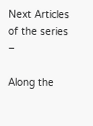Next Articles of the series –

Along the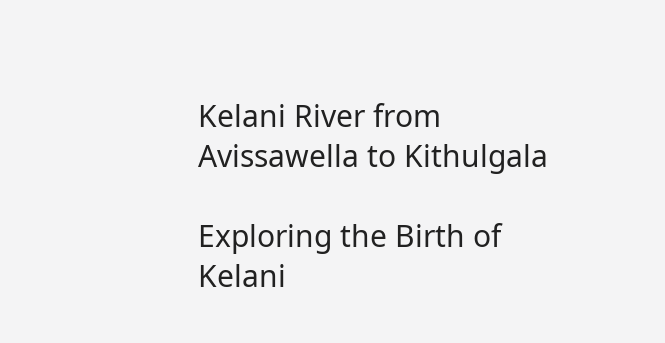Kelani River from Avissawella to Kithulgala

Exploring the Birth of Kelani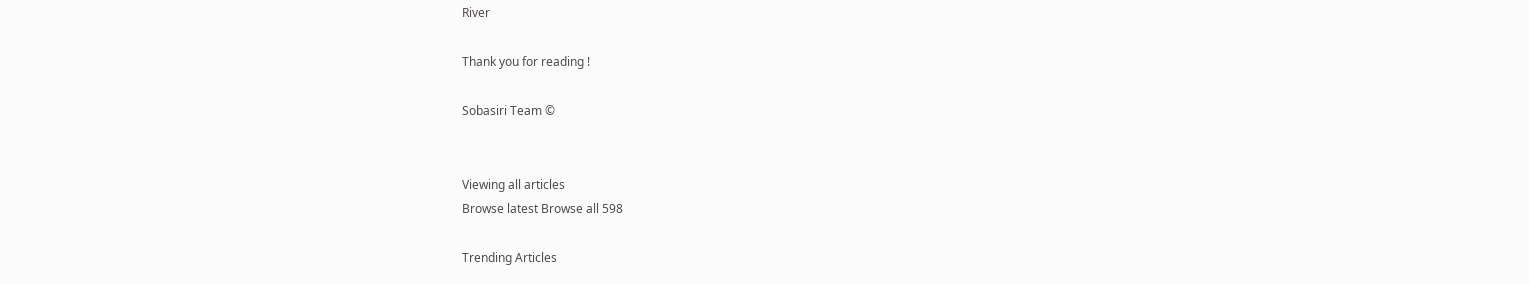River

Thank you for reading !

Sobasiri Team ©


Viewing all articles
Browse latest Browse all 598

Trending Articles